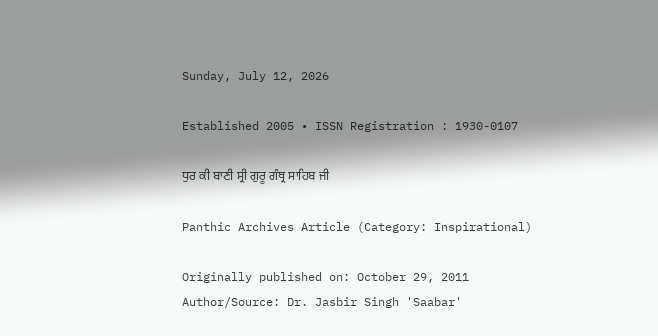Sunday, July 12, 2026

Established 2005 • ISSN Registration : 1930-0107

ਧੁਰ ਕੀ ਬਾਣੀ ਸ੍ਰੀ ਗੁਰੂ ਗੰਥ੍ਰ ਸਾਹਿਬ ਜੀ

Panthic Archives Article (Category: Inspirational)

Originally published on: October 29, 2011
Author/Source: Dr. Jasbir Singh 'Saabar'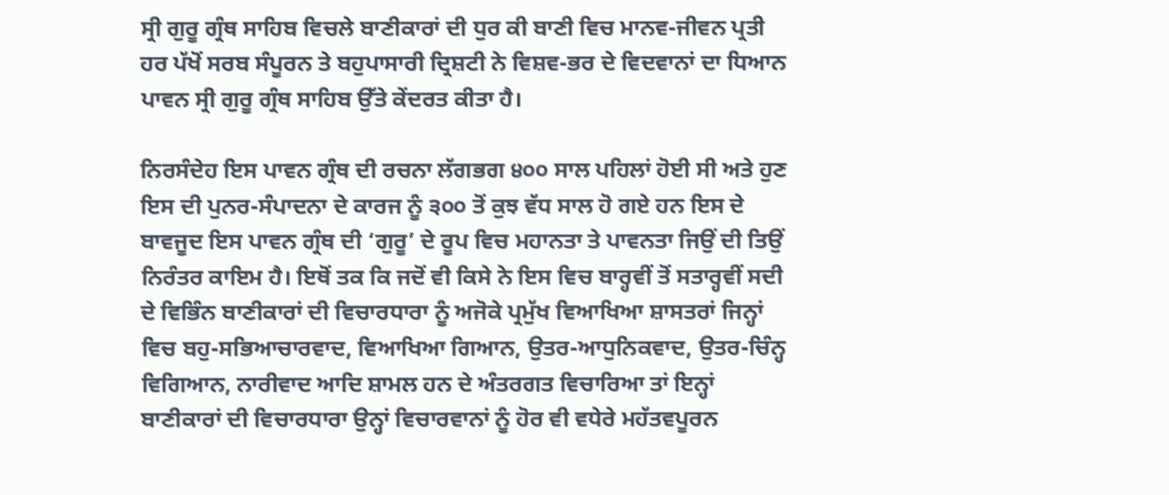ਸ੍ਰੀ ਗੁਰੂ ਗ੍ਰੰਥ ਸਾਹਿਬ ਵਿਚਲੇ ਬਾਣੀਕਾਰਾਂ ਦੀ ਧੁਰ ਕੀ ਬਾਣੀ ਵਿਚ ਮਾਨਵ-ਜੀਵਨ ਪ੍ਰਤੀ ਹਰ ਪੱਖੋਂ ਸਰਬ ਸੰਪੂਰਨ ਤੇ ਬਹੁਪਾਸਾਰੀ ਦ੍ਰਿਸ਼ਟੀ ਨੇ ਵਿਸ਼ਵ-ਭਰ ਦੇ ਵਿਦਵਾਨਾਂ ਦਾ ਧਿਆਨ ਪਾਵਨ ਸ੍ਰੀ ਗੁਰੂ ਗ੍ਰੰਥ ਸਾਹਿਬ ਉੱਤੇ ਕੇਂਦਰਤ ਕੀਤਾ ਹੈ।

ਨਿਰਸੰਦੇਹ ਇਸ ਪਾਵਨ ਗ੍ਰੰਥ ਦੀ ਰਚਨਾ ਲੱਗਭਗ ੪੦੦ ਸਾਲ ਪਹਿਲਾਂ ਹੋਈ ਸੀ ਅਤੇ ਹੁਣ ਇਸ ਦੀ ਪੁਨਰ-ਸੰਪਾਦਨਾ ਦੇ ਕਾਰਜ ਨੂੰ ੩੦੦ ਤੋਂ ਕੁਝ ਵੱਧ ਸਾਲ ਹੋ ਗਏ ਹਨ ਇਸ ਦੇ ਬਾਵਜੂਦ ਇਸ ਪਾਵਨ ਗ੍ਰੰਥ ਦੀ ‘ਗੁਰੂ’ ਦੇ ਰੂਪ ਵਿਚ ਮਹਾਨਤਾ ਤੇ ਪਾਵਨਤਾ ਜਿਉਂ ਦੀ ਤਿਉਂ ਨਿਰੰਤਰ ਕਾਇਮ ਹੈ। ਇਥੋਂ ਤਕ ਕਿ ਜਦੋਂ ਵੀ ਕਿਸੇ ਨੇ ਇਸ ਵਿਚ ਬਾਰ੍ਹਵੀਂ ਤੋਂ ਸਤਾਰ੍ਹਵੀਂ ਸਦੀ ਦੇ ਵਿਭਿੰਨ ਬਾਣੀਕਾਰਾਂ ਦੀ ਵਿਚਾਰਧਾਰਾ ਨੂੰ ਅਜੋਕੇ ਪ੍ਰਮੁੱਖ ਵਿਆਖਿਆ ਸ਼ਾਸਤਰਾਂ ਜਿਨ੍ਹਾਂ ਵਿਚ ਬਹੁ-ਸਭਿਆਚਾਰਵਾਦ, ਵਿਆਖਿਆ ਗਿਆਨ, ਉਤਰ-ਆਧੁਨਿਕਵਾਦ, ਉਤਰ-ਚਿੰਨ੍ਹ ਵਿਗਿਆਨ, ਨਾਰੀਵਾਦ ਆਦਿ ਸ਼ਾਮਲ ਹਨ ਦੇ ਅੰਤਰਗਤ ਵਿਚਾਰਿਆ ਤਾਂ ਇਨ੍ਹਾਂ ਬਾਣੀਕਾਰਾਂ ਦੀ ਵਿਚਾਰਧਾਰਾ ਉਨ੍ਹਾਂ ਵਿਚਾਰਵਾਨਾਂ ਨੂੰ ਹੋਰ ਵੀ ਵਧੇਰੇ ਮਹੱਤਵਪੂਰਨ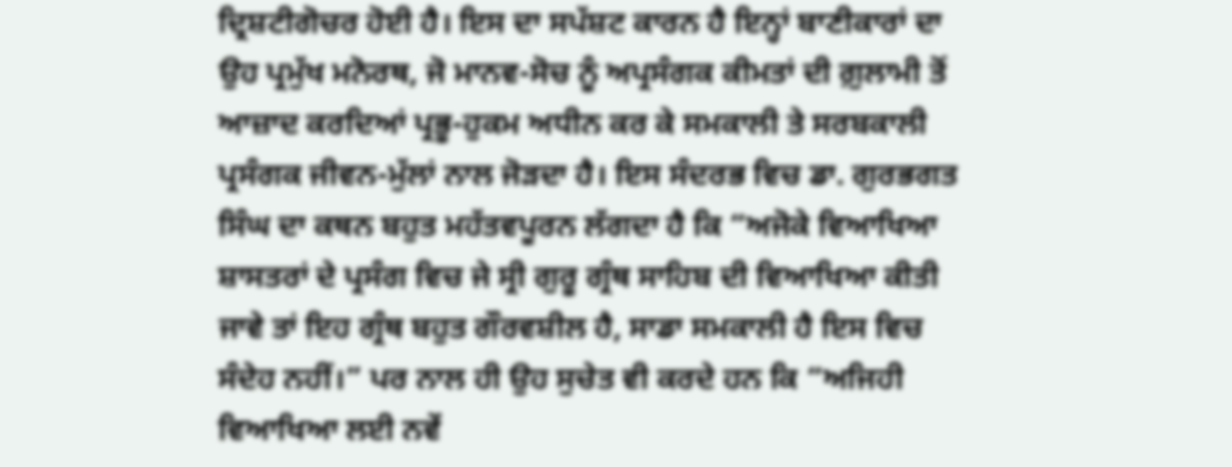ਦ੍ਰਿਸ਼ਟੀਗੋਚਰ ਹੋਈ ਹੈ। ਇਸ ਦਾ ਸਪੱਸ਼ਟ ਕਾਰਨ ਹੈ ਇਨ੍ਹਾਂ ਬਾਣੀਕਾਰਾਂ ਦਾ ਉਹ ਪ੍ਰਮੁੱਖ ਮਨੋਰਥ, ਜੋ ਮਾਨਵ-ਸੋਚ ਨੂੰ ਅਪ੍ਰਸੰਗਕ ਕੀਮਤਾਂ ਦੀ ਗ਼ੁਲਾਮੀ ਤੋਂ ਆਜ਼ਾਦ ਕਰਦਿਆਂ ਪ੍ਰਭੂ-ਹੁਕਮ ਅਧੀਨ ਕਰ ਕੇ ਸਮਕਾਲੀ ਤੇ ਸਰਬਕਾਲੀ ਪ੍ਰਸੰਗਕ ਜੀਵਨ-ਮੁੱਲਾਂ ਨਾਲ ਜੋੜਦਾ ਹੈ। ਇਸ ਸੰਦਰਭ ਵਿਚ ਡਾ. ਗੁਰਭਗਤ ਸਿੰਘ ਦਾ ਕਥਨ ਬਹੁਤ ਮਹੱਤਵਪੂਰਨ ਲੱਗਦਾ ਹੈ ਕਿ “ਅਜੋਕੇ ਵਿਆਖਿਆ ਸ਼ਾਸਤਰਾਂ ਦੇ ਪ੍ਰਸੰਗ ਵਿਚ ਜੇ ਸ੍ਰੀ ਗੁਰੂ ਗ੍ਰੰਥ ਸਾਹਿਬ ਦੀ ਵਿਆਖਿਆ ਕੀਤੀ ਜਾਵੇ ਤਾਂ ਇਹ ਗ੍ਰੰਥ ਬਹੁਤ ਗੌਰਵਸ਼ੀਲ ਹੈ, ਸਾਡਾ ਸਮਕਾਲੀ ਹੈ ਇਸ ਵਿਚ ਸੰਦੇਹ ਨਹੀਂ।” ਪਰ ਨਾਲ ਹੀ ਉਹ ਸੁਚੇਤ ਵੀ ਕਰਦੇ ਹਨ ਕਿ “ਅਜਿਹੀ ਵਿਆਖਿਆ ਲਈ ਨਵੇਂ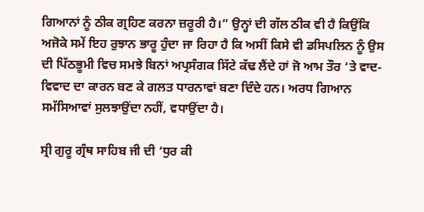ਗਿਆਨਾਂ ਨੂੰ ਠੀਕ ਗ੍ਰਹਿਣ ਕਰਨਾ ਜ਼ਰੂਰੀ ਹੈ।” ਉਨ੍ਹਾਂ ਦੀ ਗੱਲ ਠੀਕ ਵੀ ਹੈ ਕਿਉਂਕਿ ਅਜੋਕੇ ਸਮੇਂ ਇਹ ਰੁਝਾਨ ਭਾਰੂ ਹੁੰਦਾ ਜਾ ਰਿਹਾ ਹੈ ਕਿ ਅਸੀਂ ਕਿਸੇ ਵੀ ਡਸਿਪਲਿਨ ਨੂੰ ਉਸ ਦੀ ਪਿੱਠਭੂਮੀ ਵਿਚ ਸਮਝੇ ਬਿਨਾਂ ਅਪ੍ਰਸੰਗਕ ਸਿੱਟੇ ਕੱਢ ਲੈਂਦੇ ਹਾਂ ਜੋ ਆਮ ਤੌਰ ‘ਤੇ ਵਾਦ-ਵਿਵਾਦ ਦਾ ਕਾਰਨ ਬਣ ਕੇ ਗਲਤ ਧਾਰਨਾਵਾਂ ਬਣਾ ਦਿੰਦੇ ਹਨ। ਅਰਧ ਗਿਆਨ ਸਮੱਸਿਆਵਾਂ ਸੁਲਝਾਉਂਦਾ ਨਹੀਂ, ਵਧਾਉਂਦਾ ਹੈ।

ਸ੍ਰੀ ਗੁਰੂ ਗ੍ਰੰਥ ਸਾਹਿਬ ਜੀ ਦੀ ‘ਧੁਰ ਕੀ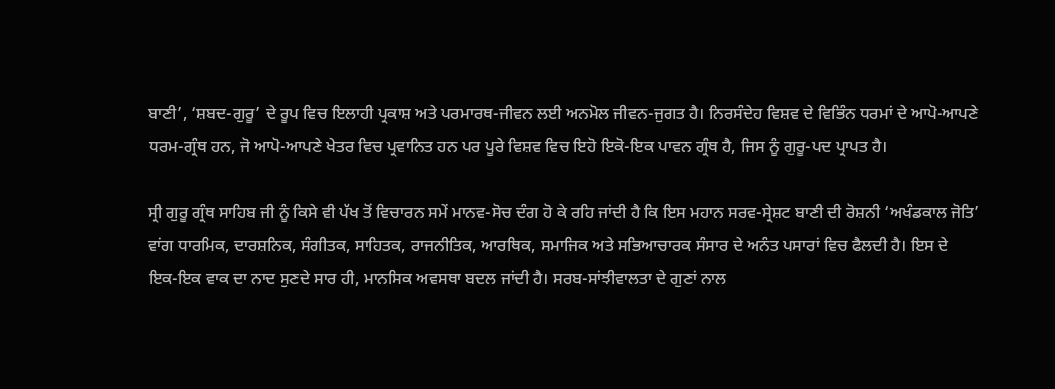ਬਾਣੀ’, ‘ਸ਼ਬਦ-ਗੁਰੂ’ ਦੇ ਰੂਪ ਵਿਚ ਇਲਾਹੀ ਪ੍ਰਕਾਸ਼ ਅਤੇ ਪਰਮਾਰਥ-ਜੀਵਨ ਲਈ ਅਨਮੋਲ ਜੀਵਨ-ਜੁਗਤ ਹੈ। ਨਿਰਸੰਦੇਹ ਵਿਸ਼ਵ ਦੇ ਵਿਭਿੰਨ ਧਰਮਾਂ ਦੇ ਆਪੋ-ਆਪਣੇ ਧਰਮ-ਗ੍ਰੰਥ ਹਨ, ਜੋ ਆਪੋ-ਆਪਣੇ ਖੇਤਰ ਵਿਚ ਪ੍ਰਵਾਨਿਤ ਹਨ ਪਰ ਪੂਰੇ ਵਿਸ਼ਵ ਵਿਚ ਇਹੋ ਇਕੋ-ਇਕ ਪਾਵਨ ਗ੍ਰੰਥ ਹੈ, ਜਿਸ ਨੂੰ ਗੁਰੂ-ਪਦ ਪ੍ਰਾਪਤ ਹੈ।

ਸ੍ਰੀ ਗੁਰੂ ਗ੍ਰੰਥ ਸਾਹਿਬ ਜੀ ਨੂੰ ਕਿਸੇ ਵੀ ਪੱਖ ਤੋਂ ਵਿਚਾਰਨ ਸਮੇਂ ਮਾਨਵ-ਸੋਚ ਦੰਗ ਹੋ ਕੇ ਰਹਿ ਜਾਂਦੀ ਹੈ ਕਿ ਇਸ ਮਹਾਨ ਸਰਵ-ਸ੍ਰੇਸ਼ਟ ਬਾਣੀ ਦੀ ਰੋਸ਼ਨੀ ‘ਅਖੰਡਕਾਲ ਜੋਤਿ’ ਵਾਂਗ ਧਾਰਮਿਕ, ਦਾਰਸ਼ਨਿਕ, ਸੰਗੀਤਕ, ਸਾਹਿਤਕ, ਰਾਜਨੀਤਿਕ, ਆਰਥਿਕ, ਸਮਾਜਿਕ ਅਤੇ ਸਭਿਆਚਾਰਕ ਸੰਸਾਰ ਦੇ ਅਨੰਤ ਪਸਾਰਾਂ ਵਿਚ ਫੈਲਦੀ ਹੈ। ਇਸ ਦੇ ਇਕ-ਇਕ ਵਾਕ ਦਾ ਨਾਦ ਸੁਣਦੇ ਸਾਰ ਹੀ, ਮਾਨਸਿਕ ਅਵਸਥਾ ਬਦਲ ਜਾਂਦੀ ਹੈ। ਸਰਬ-ਸਾਂਝੀਵਾਲਤਾ ਦੇ ਗੁਣਾਂ ਨਾਲ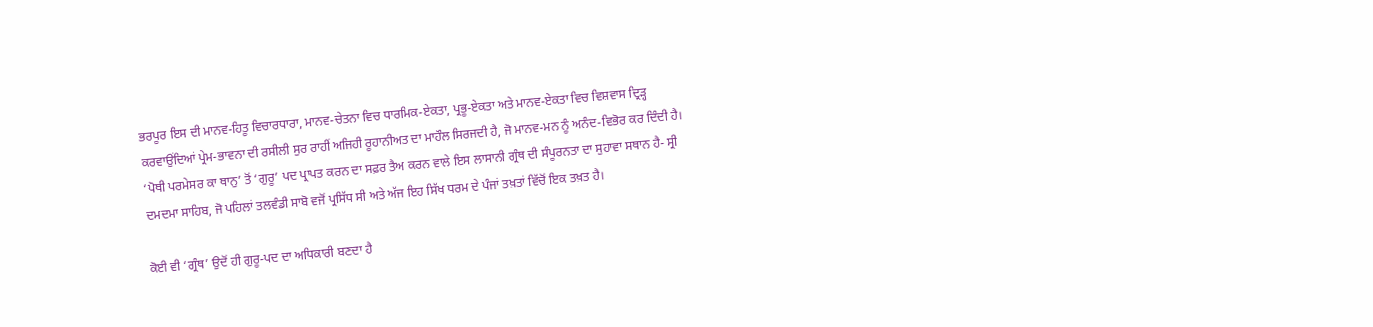ਭਰਪੂਰ ਇਸ ਦੀ ਮਾਨਵ-ਹਿਤੂ ਵਿਚਾਰਧਾਰਾ, ਮਾਨਵ-ਚੇਤਨਾ ਵਿਚ ਧਾਰਮਿਕ-ਏਕਤਾ, ਪ੍ਰਭੂ-ਏਕਤਾ ਅਤੇ ਮਾਨਵ-ਏਕਤਾ ਵਿਚ ਵਿਸ਼ਵਾਸ ਦ੍ਰਿੜ੍ਹ ਕਰਵਾਉਂਦਿਆਂ ਪ੍ਰੇਮ-ਭਾਵਨਾ ਦੀ ਰਸੀਲੀ ਸੁਰ ਰਾਹੀਂ ਅਜਿਹੀ ਰੂਹਾਨੀਅਤ ਦਾ ਮਾਹੌਲ ਸਿਰਜਦੀ ਹੈ, ਜੋ ਮਾਨਵ-ਮਨ ਨੂੰ ਅਨੰਦ-ਵਿਭੋਰ ਕਰ ਦਿੰਦੀ ਹੈ। ‘ਪੋਥੀ ਪਰਮੇਸਰ ਕਾ ਥਾਨੁ’ ਤੋਂ ‘ਗੁਰੂ’ ਪਦ ਪ੍ਰਾਪਤ ਕਰਨ ਦਾ ਸਫ਼ਰ ਤੈਅ ਕਰਨ ਵਾਲੇ ਇਸ ਲਾਸਾਨੀ ਗ੍ਰੰਥ ਦੀ ਸੰਪੂਰਨਤਾ ਦਾ ਸੁਹਾਵਾ ਸਥਾਨ ਹੈ- ਸ੍ਰੀ ਦਮਦਮਾ ਸਾਹਿਬ, ਜੋ ਪਹਿਲਾਂ ਤਲਵੰਡੀ ਸਾਬੋ ਵਜੋਂ ਪ੍ਰਸਿੱਧ ਸੀ ਅਤੇ ਅੱਜ ਇਹ ਸਿੱਖ ਧਰਮ ਦੇ ਪੰਜਾਂ ਤਖ਼ਤਾਂ ਵਿੱਚੋਂ ਇਕ ਤਖ਼ਤ ਹੈ।

ਕੋਈ ਵੀ ‘ਗ੍ਰੰਥ’ ਉਦੋਂ ਹੀ ਗੁਰੂ-ਪਦ ਦਾ ਅਧਿਕਾਰੀ ਬਣਦਾ ਹੈ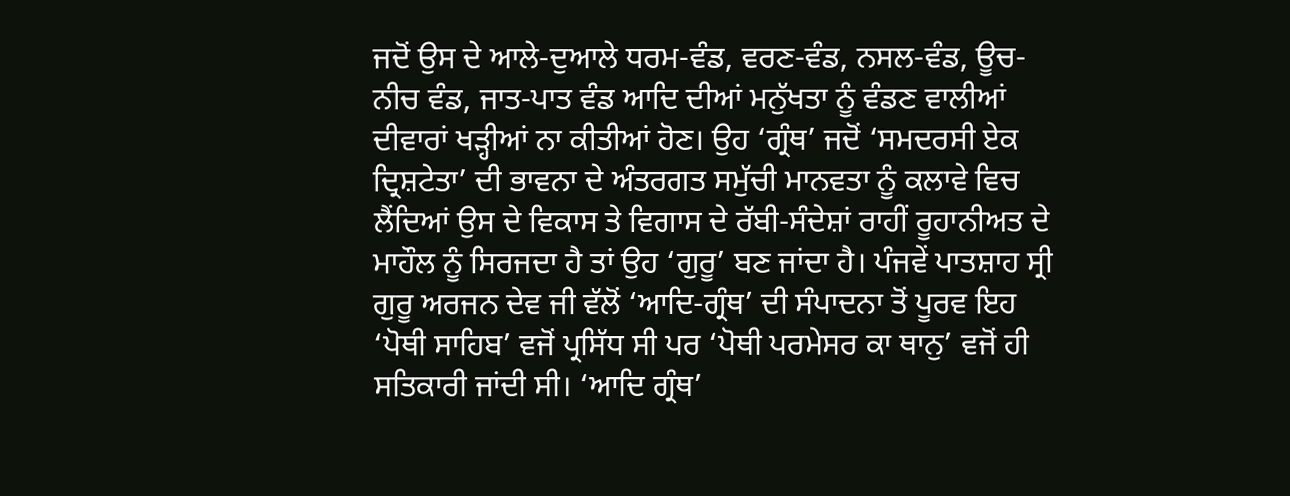ਜਦੋਂ ਉਸ ਦੇ ਆਲੇ-ਦੁਆਲੇ ਧਰਮ-ਵੰਡ, ਵਰਣ-ਵੰਡ, ਨਸਲ-ਵੰਡ, ਊਚ-ਨੀਚ ਵੰਡ, ਜਾਤ-ਪਾਤ ਵੰਡ ਆਦਿ ਦੀਆਂ ਮਨੁੱਖਤਾ ਨੂੰ ਵੰਡਣ ਵਾਲੀਆਂ ਦੀਵਾਰਾਂ ਖੜ੍ਹੀਆਂ ਨਾ ਕੀਤੀਆਂ ਹੋਣ। ਉਹ ‘ਗ੍ਰੰਥ’ ਜਦੋਂ ‘ਸਮਦਰਸੀ ਏਕ ਦ੍ਰਿਸ਼ਟੇਤਾ’ ਦੀ ਭਾਵਨਾ ਦੇ ਅੰਤਰਗਤ ਸਮੁੱਚੀ ਮਾਨਵਤਾ ਨੂੰ ਕਲਾਵੇ ਵਿਚ ਲੈਂਦਿਆਂ ਉਸ ਦੇ ਵਿਕਾਸ ਤੇ ਵਿਗਾਸ ਦੇ ਰੱਬੀ-ਸੰਦੇਸ਼ਾਂ ਰਾਹੀਂ ਰੂਹਾਨੀਅਤ ਦੇ ਮਾਹੌਲ ਨੂੰ ਸਿਰਜਦਾ ਹੈ ਤਾਂ ਉਹ ‘ਗੁਰੂ’ ਬਣ ਜਾਂਦਾ ਹੈ। ਪੰਜਵੇਂ ਪਾਤਸ਼ਾਹ ਸ੍ਰੀ ਗੁਰੂ ਅਰਜਨ ਦੇਵ ਜੀ ਵੱਲੋਂ ‘ਆਦਿ-ਗ੍ਰੰਥ’ ਦੀ ਸੰਪਾਦਨਾ ਤੋਂ ਪੂਰਵ ਇਹ ‘ਪੋਥੀ ਸਾਹਿਬ’ ਵਜੋਂ ਪ੍ਰਸਿੱਧ ਸੀ ਪਰ ‘ਪੋਥੀ ਪਰਮੇਸਰ ਕਾ ਥਾਨੁ’ ਵਜੋਂ ਹੀ ਸਤਿਕਾਰੀ ਜਾਂਦੀ ਸੀ। ‘ਆਦਿ ਗ੍ਰੰਥ’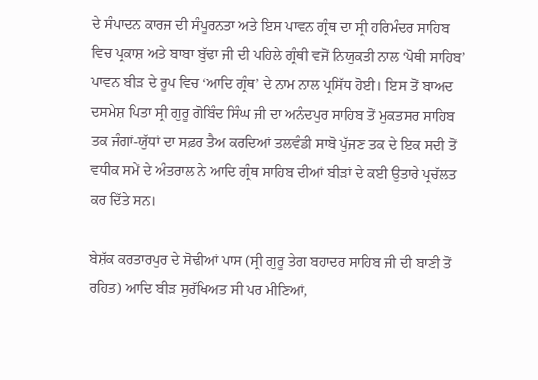ਦੇ ਸੰਪਾਦਨ ਕਾਰਜ ਦੀ ਸੰਪੂਰਨਤਾ ਅਤੇ ਇਸ ਪਾਵਨ ਗ੍ਰੰਥ ਦਾ ਸ੍ਰੀ ਹਰਿਮੰਦਰ ਸਾਹਿਬ ਵਿਚ ਪ੍ਰਕਾਸ਼ ਅਤੇ ਬਾਬਾ ਬੁੱਢਾ ਜੀ ਦੀ ਪਹਿਲੇ ਗ੍ਰੰਥੀ ਵਜੋਂ ਨਿਯੁਕਤੀ ਨਾਲ ‘ਪੋਥੀ ਸਾਹਿਬ’ ਪਾਵਨ ਬੀੜ ਦੇ ਰੂਪ ਵਿਚ ‘ਆਦਿ ਗ੍ਰੰਥ’ ਦੇ ਨਾਮ ਨਾਲ ਪ੍ਰਸਿੱਧ ਹੋਈ। ਇਸ ਤੋਂ ਬਾਅਦ ਦਸਮੇਸ਼ ਪਿਤਾ ਸ੍ਰੀ ਗੁਰੂ ਗੋਬਿੰਦ ਸਿੰਘ ਜੀ ਦਾ ਅਨੰਦਪੁਰ ਸਾਹਿਬ ਤੋਂ ਮੁਕਤਸਰ ਸਾਹਿਬ ਤਕ ਜੰਗਾਂ-ਯੁੱਧਾਂ ਦਾ ਸਫ਼ਰ ਤੈਅ ਕਰਦਿਆਂ ਤਲਵੰਡੀ ਸਾਬੋ ਪੁੱਜਣ ਤਕ ਦੇ ਇਕ ਸਦੀ ਤੋਂ ਵਧੀਕ ਸਮੇਂ ਦੇ ਅੰਤਰਾਲ ਨੇ ਆਦਿ ਗ੍ਰੰਥ ਸਾਹਿਬ ਦੀਆਂ ਬੀੜਾਂ ਦੇ ਕਈ ਉਤਾਰੇ ਪ੍ਰਚੱਲਤ ਕਰ ਦਿੱਤੇ ਸਨ।

ਬੇਸ਼ੱਕ ਕਰਤਾਰਪੁਰ ਦੇ ਸੋਢੀਆਂ ਪਾਸ (ਸ੍ਰੀ ਗੁਰੂ ਤੇਗ ਬਹਾਦਰ ਸਾਹਿਬ ਜੀ ਦੀ ਬਾਣੀ ਤੋਂ ਰਹਿਤ) ਆਦਿ ਬੀੜ ਸੁਰੱਖਿਅਤ ਸੀ ਪਰ ਮੀਣਿਆਂ,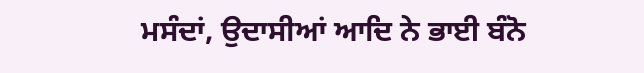ਮਸੰਦਾਂ, ਉਦਾਸੀਆਂ ਆਦਿ ਨੇ ਭਾਈ ਬੰਨੋ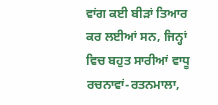ਵਾਂਗ ਕਈ ਬੀੜਾਂ ਤਿਆਰ ਕਰ ਲਈਆਂ ਸਨ, ਜਿਨ੍ਹਾਂ ਵਿਚ ਬਹੁਤ ਸਾਰੀਆਂ ਵਾਧੂ ਰਚਨਾਵਾਂ-ਰਤਨਮਾਲਾ,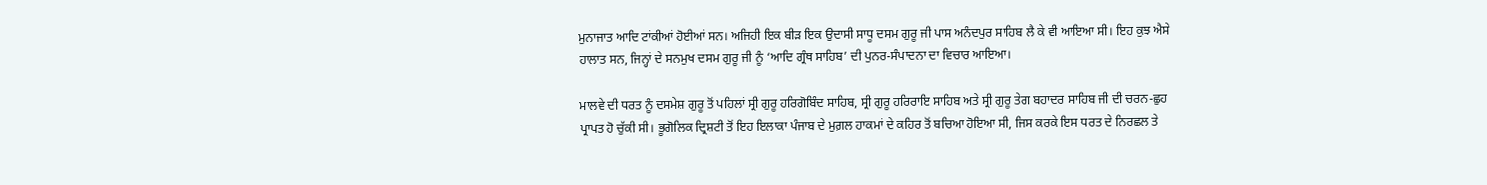ਮੁਨਾਜਾਤ ਆਦਿ ਟਾਂਕੀਆਂ ਹੋਈਆਂ ਸਨ। ਅਜਿਹੀ ਇਕ ਬੀੜ ਇਕ ਉਦਾਸੀ ਸਾਧੂ ਦਸਮ ਗੁਰੂ ਜੀ ਪਾਸ ਅਨੰਦਪੁਰ ਸਾਹਿਬ ਲੈ ਕੇ ਵੀ ਆਇਆ ਸੀ। ਇਹ ਕੁਝ ਐਸੇ ਹਾਲਾਤ ਸਨ, ਜਿਨ੍ਹਾਂ ਦੇ ਸਨਮੁਖ ਦਸਮ ਗੁਰੂ ਜੀ ਨੂੰ ‘ਆਦਿ ਗ੍ਰੰਥ ਸਾਹਿਬ’ ਦੀ ਪੁਨਰ-ਸੰਪਾਦਨਾ ਦਾ ਵਿਚਾਰ ਆਇਆ।

ਮਾਲਵੇ ਦੀ ਧਰਤ ਨੂੰ ਦਸਮੇਸ਼ ਗੁਰੂ ਤੋਂ ਪਹਿਲਾਂ ਸ੍ਰੀ ਗੁਰੂ ਹਰਿਗੋਬਿੰਦ ਸਾਹਿਬ, ਸ੍ਰੀ ਗੁਰੂ ਹਰਿਰਾਇ ਸਾਹਿਬ ਅਤੇ ਸ੍ਰੀ ਗੁਰੂ ਤੇਗ ਬਹਾਦਰ ਸਾਹਿਬ ਜੀ ਦੀ ਚਰਨ-ਛੁਹ ਪ੍ਰਾਪਤ ਹੋ ਚੁੱਕੀ ਸੀ। ਭੂਗੋਲਿਕ ਦ੍ਰਿਸ਼ਟੀ ਤੋਂ ਇਹ ਇਲਾਕਾ ਪੰਜਾਬ ਦੇ ਮੁਗ਼ਲ ਹਾਕਮਾਂ ਦੇ ਕਹਿਰ ਤੋਂ ਬਚਿਆ ਹੋਇਆ ਸੀ, ਜਿਸ ਕਰਕੇ ਇਸ ਧਰਤ ਦੇ ਨਿਰਛਲ ਤੇ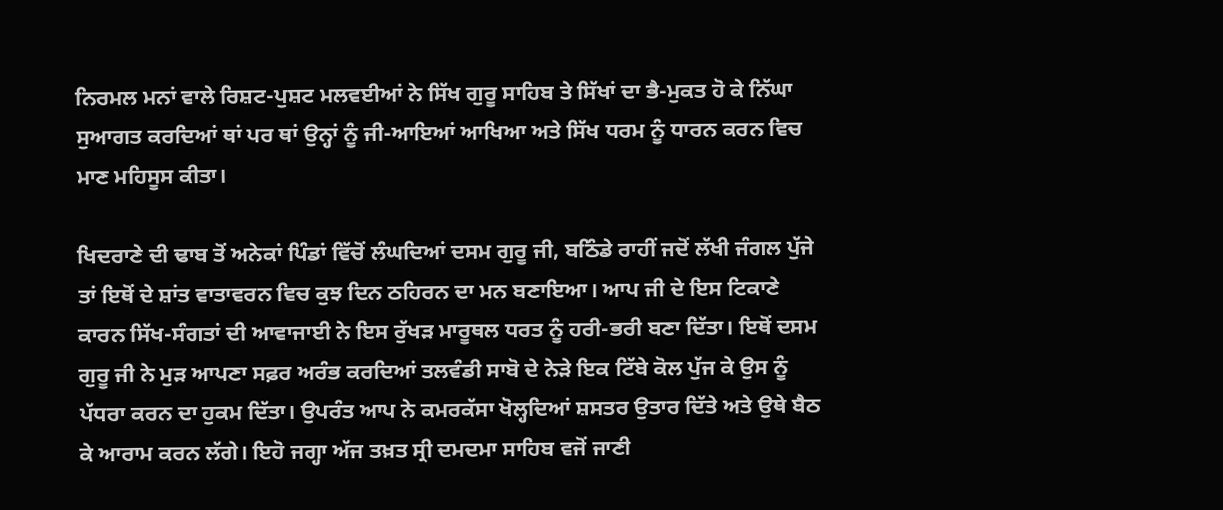ਨਿਰਮਲ ਮਨਾਂ ਵਾਲੇ ਰਿਸ਼ਟ-ਪੁਸ਼ਟ ਮਲਵਈਆਂ ਨੇ ਸਿੱਖ ਗੁਰੂ ਸਾਹਿਬ ਤੇ ਸਿੱਖਾਂ ਦਾ ਭੈ-ਮੁਕਤ ਹੋ ਕੇ ਨਿੱਘਾ ਸੁਆਗਤ ਕਰਦਿਆਂ ਥਾਂ ਪਰ ਥਾਂ ਉਨ੍ਹਾਂ ਨੂੰ ਜੀ-ਆਇਆਂ ਆਖਿਆ ਅਤੇ ਸਿੱਖ ਧਰਮ ਨੂੰ ਧਾਰਨ ਕਰਨ ਵਿਚ ਮਾਣ ਮਹਿਸੂਸ ਕੀਤਾ।

ਖਿਦਰਾਣੇ ਦੀ ਢਾਬ ਤੋਂ ਅਨੇਕਾਂ ਪਿੰਡਾਂ ਵਿੱਚੋਂ ਲੰਘਦਿਆਂ ਦਸਮ ਗੁਰੂ ਜੀ, ਬਠਿੰਡੇ ਰਾਹੀਂ ਜਦੋਂ ਲੱਖੀ ਜੰਗਲ ਪੁੱਜੇ ਤਾਂ ਇਥੋਂ ਦੇ ਸ਼ਾਂਤ ਵਾਤਾਵਰਨ ਵਿਚ ਕੁਝ ਦਿਨ ਠਹਿਰਨ ਦਾ ਮਨ ਬਣਾਇਆ। ਆਪ ਜੀ ਦੇ ਇਸ ਟਿਕਾਣੇ ਕਾਰਨ ਸਿੱਖ-ਸੰਗਤਾਂ ਦੀ ਆਵਾਜਾਈ ਨੇ ਇਸ ਰੁੱਖੜ ਮਾਰੂਥਲ ਧਰਤ ਨੂੰ ਹਰੀ-ਭਰੀ ਬਣਾ ਦਿੱਤਾ। ਇਥੋਂ ਦਸਮ ਗੁਰੂ ਜੀ ਨੇ ਮੁੜ ਆਪਣਾ ਸਫ਼ਰ ਅਰੰਭ ਕਰਦਿਆਂ ਤਲਵੰਡੀ ਸਾਬੋ ਦੇ ਨੇੜੇ ਇਕ ਟਿੱਬੇ ਕੋਲ ਪੁੱਜ ਕੇ ਉਸ ਨੂੰ ਪੱਧਰਾ ਕਰਨ ਦਾ ਹੁਕਮ ਦਿੱਤਾ। ਉਪਰੰਤ ਆਪ ਨੇ ਕਮਰਕੱਸਾ ਖੋਲ੍ਹਦਿਆਂ ਸ਼ਸਤਰ ਉਤਾਰ ਦਿੱਤੇ ਅਤੇ ਉਥੇ ਬੈਠ ਕੇ ਆਰਾਮ ਕਰਨ ਲੱਗੇ। ਇਹੋ ਜਗ੍ਹਾ ਅੱਜ ਤਖ਼ਤ ਸ੍ਰੀ ਦਮਦਮਾ ਸਾਹਿਬ ਵਜੋਂ ਜਾਣੀ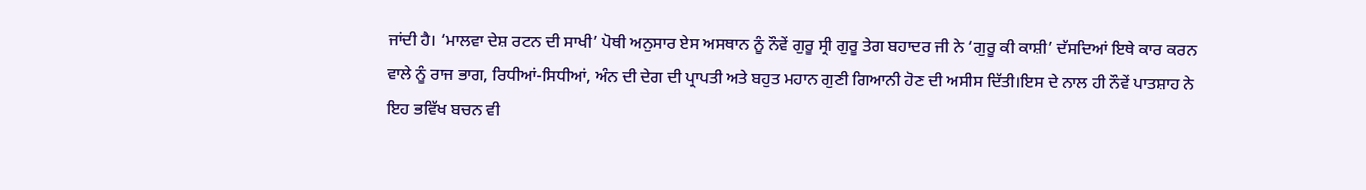ਜਾਂਦੀ ਹੈ। ‘ਮਾਲਵਾ ਦੇਸ਼ ਰਟਨ ਦੀ ਸਾਖੀ’ ਪੋਥੀ ਅਨੁਸਾਰ ਏਸ ਅਸਥਾਨ ਨੂੰ ਨੌਵੇਂ ਗੁਰੂ ਸ੍ਰੀ ਗੁਰੂ ਤੇਗ ਬਹਾਦਰ ਜੀ ਨੇ ‘ਗੁਰੂ ਕੀ ਕਾਸ਼ੀ’ ਦੱਸਦਿਆਂ ਇਥੇ ਕਾਰ ਕਰਨ ਵਾਲੇ ਨੂੰ ਰਾਜ ਭਾਗ, ਰਿਧੀਆਂ-ਸਿਧੀਆਂ, ਅੰਨ ਦੀ ਦੇਗ ਦੀ ਪ੍ਰਾਪਤੀ ਅਤੇ ਬਹੁਤ ਮਹਾਨ ਗੁਣੀ ਗਿਆਨੀ ਹੋਣ ਦੀ ਅਸੀਸ ਦਿੱਤੀ।ਇਸ ਦੇ ਨਾਲ ਹੀ ਨੌਵੇਂ ਪਾਤਸ਼ਾਹ ਨੇ ਇਹ ਭਵਿੱਖ ਬਚਨ ਵੀ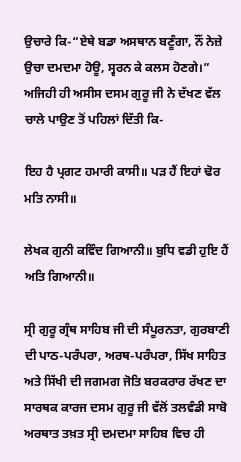ਉਚਾਰੇ ਕਿ-“ਏਥੇ ਬਡਾ ਅਸਥਾਨ ਬਣੂੰਗਾ, ਨੌਂ ਨੇਜ਼ੇ ਉਚਾ ਦਮਦਮਾ ਹੋਊ, ਸ੍ਵਰਨ ਕੇ ਕਲਸ ਹੋਣਗੇ।” ਅਜਿਹੀ ਹੀ ਅਸੀਸ ਦਸਮ ਗੁਰੂ ਜੀ ਨੇ ਦੱਖਣ ਵੱਲ ਚਾਲੇ ਪਾਉਣ ਤੋਂ ਪਹਿਲਾਂ ਦਿੱਤੀ ਕਿ-

ਇਹ ਹੈ ਪ੍ਰਗਟ ਹਮਾਰੀ ਕਾਸੀ॥ ਪੜ ਹੈਂ ਇਹਾਂ ਢੋਰ ਮਤਿ ਨਾਸੀ॥

ਲੇਖਕ ਗੁਨੀ ਕਵਿੰਦ ਗਿਆਨੀ॥ ਬੁਧਿ ਵਡੀ ਹੁਇ ਹੈਂ ਅਤਿ ਗਿਆਨੀ॥

ਸ੍ਰੀ ਗੁਰੂ ਗ੍ਰੰਥ ਸਾਹਿਬ ਜੀ ਦੀ ਸੰਪੂਰਨਤਾ, ਗੁਰਬਾਣੀ ਦੀ ਪਾਠ-ਪਰੰਪਰਾ, ਅਰਥ-ਪਰੰਪਰਾ, ਸਿੱਖ ਸਾਹਿਤ ਅਤੇ ਸਿੱਖੀ ਦੀ ਜਗਮਗ ਜੋਤਿ ਬਰਕਰਾਰ ਰੱਖਣ ਦਾ ਸਾਰਥਕ ਕਾਰਜ ਦਸਮ ਗੁਰੂ ਜੀ ਵੱਲੋਂ ਤਲਵੰਡੀ ਸਾਬੋ ਅਰਥਾਤ ਤਖ਼ਤ ਸ੍ਰੀ ਦਮਦਮਾ ਸਾਹਿਬ ਵਿਚ ਹੀ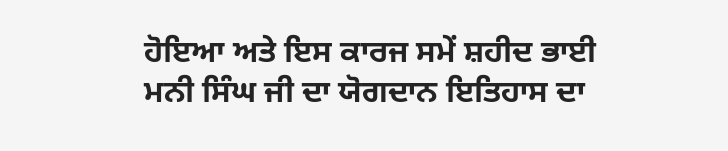ਹੋਇਆ ਅਤੇ ਇਸ ਕਾਰਜ ਸਮੇਂ ਸ਼ਹੀਦ ਭਾਈ ਮਨੀ ਸਿੰਘ ਜੀ ਦਾ ਯੋਗਦਾਨ ਇਤਿਹਾਸ ਦਾ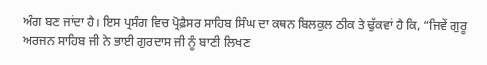ਅੰਗ ਬਣ ਜਾਂਦਾ ਹੈ। ਇਸ ਪ੍ਰਸੰਗ ਵਿਚ ਪ੍ਰੋਫ਼ੈਸਰ ਸਾਹਿਬ ਸਿੰਘ ਦਾ ਕਥਨ ਬਿਲਕੁਲ ਠੀਕ ਤੇ ਢੁੱਕਵਾਂ ਹੈ ਕਿ, “ਜਿਵੇਂ ਗੁਰੂ ਅਰਜਨ ਸਾਹਿਬ ਜੀ ਨੇ ਭਾਈ ਗੁਰਦਾਸ ਜੀ ਨੂੰ ਬਾਣੀ ਲਿਖਣ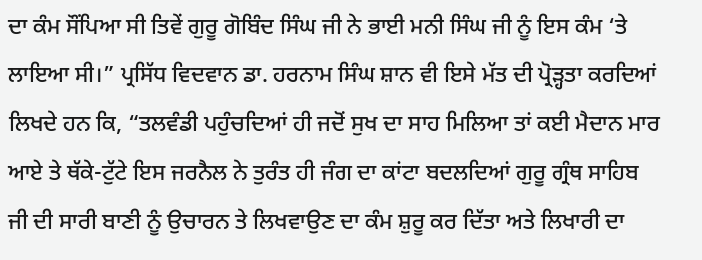ਦਾ ਕੰਮ ਸੌਂਪਿਆ ਸੀ ਤਿਵੇਂ ਗੁਰੂ ਗੋਬਿੰਦ ਸਿੰਘ ਜੀ ਨੇ ਭਾਈ ਮਨੀ ਸਿੰਘ ਜੀ ਨੂੰ ਇਸ ਕੰਮ ‘ਤੇ ਲਾਇਆ ਸੀ।” ਪ੍ਰਸਿੱਧ ਵਿਦਵਾਨ ਡਾ. ਹਰਨਾਮ ਸਿੰਘ ਸ਼ਾਨ ਵੀ ਇਸੇ ਮੱਤ ਦੀ ਪ੍ਰੋੜ੍ਹਤਾ ਕਰਦਿਆਂ ਲਿਖਦੇ ਹਨ ਕਿ, “ਤਲਵੰਡੀ ਪਹੁੰਚਦਿਆਂ ਹੀ ਜਦੋਂ ਸੁਖ ਦਾ ਸਾਹ ਮਿਲਿਆ ਤਾਂ ਕਈ ਮੈਦਾਨ ਮਾਰ ਆਏ ਤੇ ਥੱਕੇ-ਟੁੱਟੇ ਇਸ ਜਰਨੈਲ ਨੇ ਤੁਰੰਤ ਹੀ ਜੰਗ ਦਾ ਕਾਂਟਾ ਬਦਲਦਿਆਂ ਗੁਰੂ ਗ੍ਰੰਥ ਸਾਹਿਬ ਜੀ ਦੀ ਸਾਰੀ ਬਾਣੀ ਨੂੰ ਉਚਾਰਨ ਤੇ ਲਿਖਵਾਉਣ ਦਾ ਕੰਮ ਸ਼ੁਰੂ ਕਰ ਦਿੱਤਾ ਅਤੇ ਲਿਖਾਰੀ ਦਾ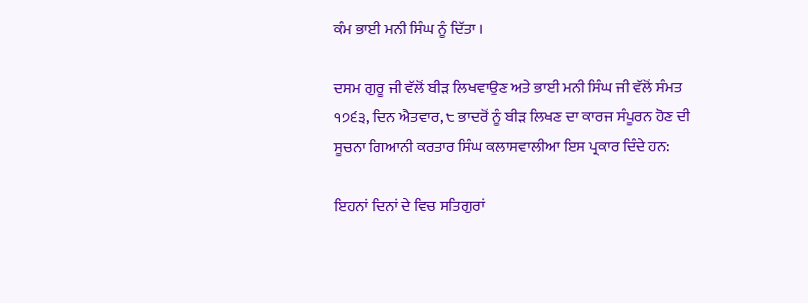ਕੰਮ ਭਾਈ ਮਨੀ ਸਿੰਘ ਨੂੰ ਦਿੱਤਾ ।

ਦਸਮ ਗੁਰੂ ਜੀ ਵੱਲੋਂ ਬੀੜ ਲਿਖਵਾਉਣ ਅਤੇ ਭਾਈ ਮਨੀ ਸਿੰਘ ਜੀ ਵੱਲੋਂ ਸੰਮਤ ੧੭੬੩, ਦਿਨ ਐਤਵਾਰ, ੮ ਭਾਦਰੋਂ ਨੂੰ ਬੀੜ ਲਿਖਣ ਦਾ ਕਾਰਜ ਸੰਪੂਰਨ ਹੋਣ ਦੀ ਸੂਚਨਾ ਗਿਆਨੀ ਕਰਤਾਰ ਸਿੰਘ ਕਲਾਸਵਾਲੀਆ ਇਸ ਪ੍ਰਕਾਰ ਦਿੰਦੇ ਹਨ:

ਇਹਨਾਂ ਦਿਨਾਂ ਦੇ ਵਿਚ ਸਤਿਗੁਰਾਂ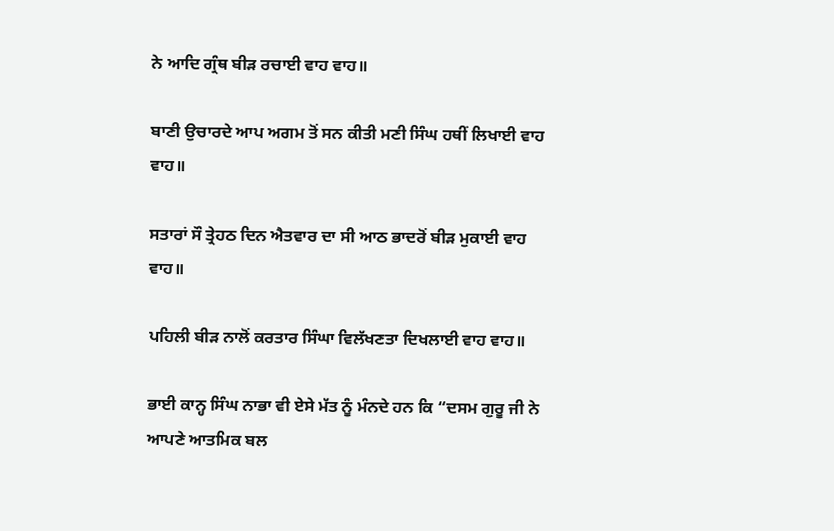ਨੇ ਆਦਿ ਗ੍ਰੰਥ ਬੀੜ ਰਚਾਈ ਵਾਹ ਵਾਹ॥

ਬਾਣੀ ਉਚਾਰਦੇ ਆਪ ਅਗਮ ਤੋਂ ਸਨ ਕੀਤੀ ਮਣੀ ਸਿੰਘ ਹਥੀਂ ਲਿਖਾਈ ਵਾਹ ਵਾਹ॥

ਸਤਾਰਾਂ ਸੌ ਤ੍ਰੇਹਠ ਦਿਨ ਐਤਵਾਰ ਦਾ ਸੀ ਆਠ ਭਾਦਰੋਂ ਬੀੜ ਮੁਕਾਈ ਵਾਹ ਵਾਹ॥

ਪਹਿਲੀ ਬੀੜ ਨਾਲੋਂ ਕਰਤਾਰ ਸਿੰਘਾ ਵਿਲੱਖਣਤਾ ਦਿਖਲਾਈ ਵਾਹ ਵਾਹ॥

ਭਾਈ ਕਾਨ੍ਹ ਸਿੰਘ ਨਾਭਾ ਵੀ ਏਸੇ ਮੱਤ ਨੂੰ ਮੰਨਦੇ ਹਨ ਕਿ “ਦਸਮ ਗੁਰੂ ਜੀ ਨੇ ਆਪਣੇ ਆਤਮਿਕ ਬਲ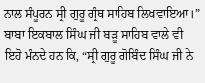ਨਾਲ ਸੰਪੂਰਨ ਸ੍ਰੀ ਗੁਰੂ ਗ੍ਰੰਥ ਸਾਹਿਬ ਲਿਖਵਾਇਆ।” ਬਾਬਾ ਇਕਬਾਲ ਸਿੰਘ ਜੀ ਬੜੂ ਸਾਹਿਬ ਵਾਲੇ ਵੀ ਇਹੋ ਮੰਨਦੇ ਹਨ ਕਿ, “ਸ੍ਰੀ ਗੁਰੂ ਗੋਬਿੰਦ ਸਿੰਘ ਜੀ ਨੇ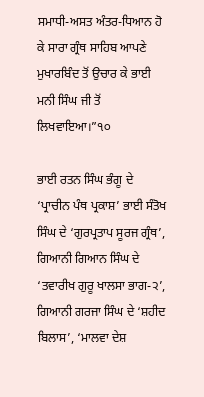ਸਮਾਧੀ-ਅਸਤ ਅੰਤਰ-ਧਿਆਨ ਹੋ ਕੇ ਸਾਰਾ ਗ੍ਰੰਥ ਸਾਹਿਬ ਆਪਣੇ ਮੁਖਾਰਬਿੰਦ ਤੋਂ ਉਚਾਰ ਕੇ ਭਾਈ ਮਨੀ ਸਿੰਘ ਜੀ ਤੋਂ ਲਿਖਵਾਇਆ।”੧੦

ਭਾਈ ਰਤਨ ਸਿੰਘ ਭੰਗੂ ਦੇ ‘ਪ੍ਰਾਚੀਨ ਪੰਥ ਪ੍ਰਕਾਸ਼’ ਭਾਈ ਸੰਤੋਖ ਸਿੰਘ ਦੇ ‘ਗੁਰਪ੍ਰਤਾਪ ਸੂਰਜ ਗ੍ਰੰਥ’, ਗਿਆਨੀ ਗਿਆਨ ਸਿੰਘ ਦੇ ‘ਤਵਾਰੀਖ ਗੁਰੂ ਖਾਲਸਾ ਭਾਗ-੨’, ਗਿਆਨੀ ਗਰਜਾ ਸਿੰਘ ਦੇ ‘ਸ਼ਹੀਦ ਬਿਲਾਸ’, ‘ਮਾਲਵਾ ਦੇਸ਼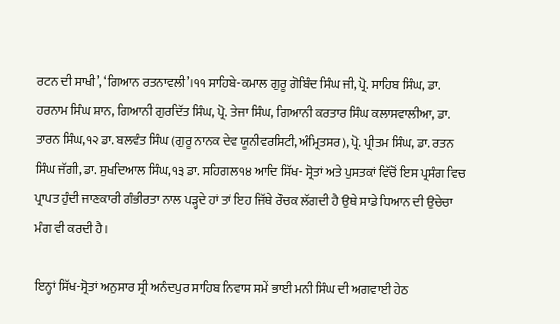ਰਟਨ ਦੀ ਸਾਖੀ’, ‘ਗਿਆਨ ਰਤਨਾਵਲੀ’।੧੧ ਸਾਹਿਬੇ-ਕਮਾਲ ਗੁਰੂ ਗੋਬਿੰਦ ਸਿੰਘ ਜੀ, ਪ੍ਰੋ. ਸਾਹਿਬ ਸਿੰਘ, ਡਾ. ਹਰਨਾਮ ਸਿੰਘ ਸ਼ਾਨ, ਗਿਆਨੀ ਗੁਰਦਿੱਤ ਸਿੰਘ, ਪ੍ਰੋ. ਤੇਜਾ ਸਿੰਘ, ਗਿਆਨੀ ਕਰਤਾਰ ਸਿੰਘ ਕਲਾਸਵਾਲੀਆ, ਡਾ. ਤਾਰਨ ਸਿੰਘ,੧੨ ਡਾ. ਬਲਵੰਤ ਸਿੰਘ (ਗੁਰੂ ਨਾਨਕ ਦੇਵ ਯੂਨੀਵਰਸਿਟੀ, ਅੰਮ੍ਰਿਤਸਰ), ਪ੍ਰੋ. ਪ੍ਰੀਤਮ ਸਿੰਘ, ਡਾ. ਰਤਨ ਸਿੰਘ ਜੱਗੀ, ਡਾ. ਸੁਖਦਿਆਲ ਸਿੰਘ,੧੩ ਡਾ. ਸਹਿਗਲ੧੪ ਆਦਿ ਸਿੱਖ- ਸ੍ਰੋਤਾਂ ਅਤੇ ਪੁਸਤਕਾਂ ਵਿੱਚੋਂ ਇਸ ਪ੍ਰਸੰਗ ਵਿਚ ਪ੍ਰਾਪਤ ਹੁੰਦੀ ਜਾਣਕਾਰੀ ਗੰਭੀਰਤਾ ਨਾਲ ਪੜ੍ਹਦੇ ਹਾਂ ਤਾਂ ਇਹ ਜਿੱਥੇ ਰੌਚਕ ਲੱਗਦੀ ਹੈ ਉਥੇ ਸਾਡੇ ਧਿਆਨ ਦੀ ਉਚੇਚਾ ਮੰਗ ਵੀ ਕਰਦੀ ਹੈ।

ਇਨ੍ਹਾਂ ਸਿੱਖ-ਸ੍ਰੋਤਾਂ ਅਨੁਸਾਰ ਸ੍ਰੀ ਅਨੰਦਪੁਰ ਸਾਹਿਬ ਨਿਵਾਸ ਸਮੇਂ ਭਾਈ ਮਨੀ ਸਿੰਘ ਦੀ ਅਗਵਾਈ ਹੇਠ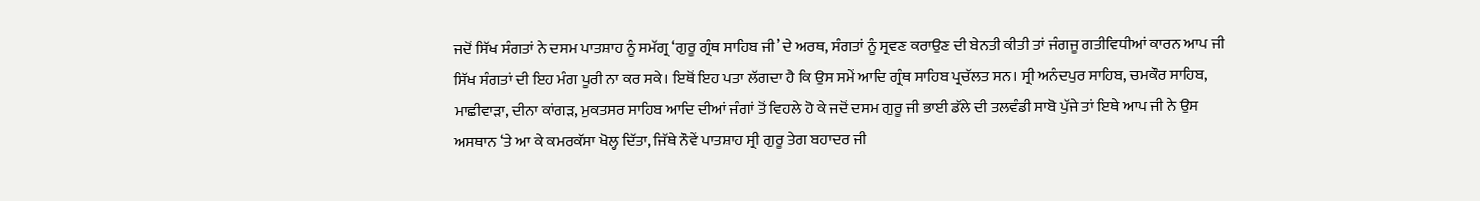ਜਦੋਂ ਸਿੱਖ ਸੰਗਤਾਂ ਨੇ ਦਸਮ ਪਾਤਸ਼ਾਹ ਨੂੰ ਸਮੱਗ੍ਰ ‘ਗੁਰੂ ਗ੍ਰੰਥ ਸਾਹਿਬ ਜੀ’ ਦੇ ਅਰਥ, ਸੰਗਤਾਂ ਨੂੰ ਸ੍ਰਵਣ ਕਰਾਉਣ ਦੀ ਬੇਨਤੀ ਕੀਤੀ ਤਾਂ ਜੰਗਜੂ ਗਤੀਵਿਧੀਆਂ ਕਾਰਨ ਆਪ ਜੀ ਸਿੱਖ ਸੰਗਤਾਂ ਦੀ ਇਹ ਮੰਗ ਪੂਰੀ ਨਾ ਕਰ ਸਕੇ। ਇਥੋਂ ਇਹ ਪਤਾ ਲੱਗਦਾ ਹੈ ਕਿ ਉਸ ਸਮੇਂ ਆਦਿ ਗ੍ਰੰਥ ਸਾਹਿਬ ਪ੍ਰਚੱਲਤ ਸਨ। ਸ੍ਰੀ ਅਨੰਦਪੁਰ ਸਾਹਿਬ, ਚਮਕੌਰ ਸਾਹਿਬ, ਮਾਛੀਵਾੜਾ, ਦੀਨਾ ਕਾਂਗੜ, ਮੁਕਤਸਰ ਸਾਹਿਬ ਆਦਿ ਦੀਆਂ ਜੰਗਾਂ ਤੋਂ ਵਿਹਲੇ ਹੋ ਕੇ ਜਦੋਂ ਦਸਮ ਗੁਰੂ ਜੀ ਭਾਈ ਡੱਲੇ ਦੀ ਤਲਵੰਡੀ ਸਾਬੋ ਪੁੱਜੇ ਤਾਂ ਇਥੇ ਆਪ ਜੀ ਨੇ ਉਸ ਅਸਥਾਨ ‘ਤੇ ਆ ਕੇ ਕਮਰਕੱਸਾ ਖੋਲ੍ਹ ਦਿੱਤਾ, ਜਿੱਥੇ ਨੌਵੇਂ ਪਾਤਸ਼ਾਹ ਸ੍ਰੀ ਗੁਰੂ ਤੇਗ ਬਹਾਦਰ ਜੀ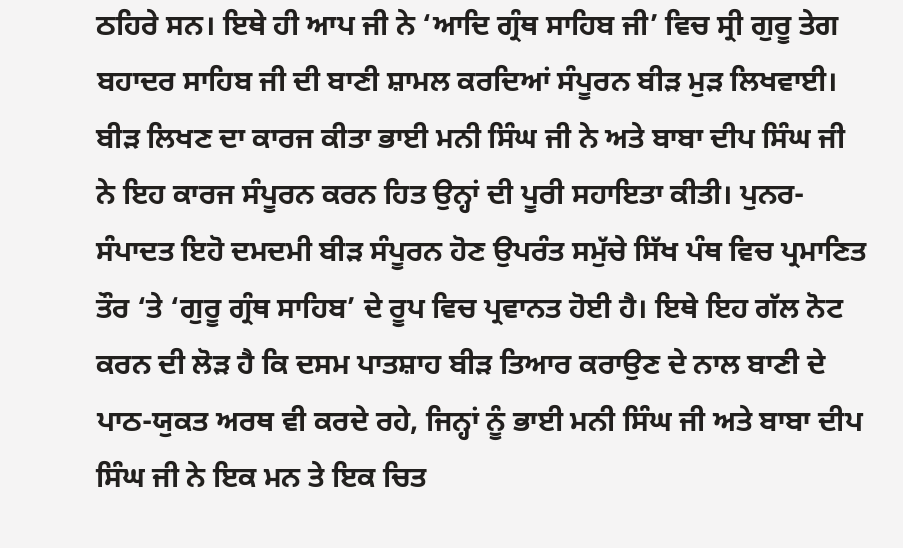ਠਹਿਰੇ ਸਨ। ਇਥੇ ਹੀ ਆਪ ਜੀ ਨੇ ‘ਆਦਿ ਗ੍ਰੰਥ ਸਾਹਿਬ ਜੀ’ ਵਿਚ ਸ੍ਰੀ ਗੁਰੂ ਤੇਗ ਬਹਾਦਰ ਸਾਹਿਬ ਜੀ ਦੀ ਬਾਣੀ ਸ਼ਾਮਲ ਕਰਦਿਆਂ ਸੰਪੂਰਨ ਬੀੜ ਮੁੜ ਲਿਖਵਾਈ। ਬੀੜ ਲਿਖਣ ਦਾ ਕਾਰਜ ਕੀਤਾ ਭਾਈ ਮਨੀ ਸਿੰਘ ਜੀ ਨੇ ਅਤੇ ਬਾਬਾ ਦੀਪ ਸਿੰਘ ਜੀ ਨੇ ਇਹ ਕਾਰਜ ਸੰਪੂਰਨ ਕਰਨ ਹਿਤ ਉਨ੍ਹਾਂ ਦੀ ਪੂਰੀ ਸਹਾਇਤਾ ਕੀਤੀ। ਪੁਨਰ-ਸੰਪਾਦਤ ਇਹੋ ਦਮਦਮੀ ਬੀੜ ਸੰਪੂਰਨ ਹੋਣ ਉਪਰੰਤ ਸਮੁੱਚੇ ਸਿੱਖ ਪੰਥ ਵਿਚ ਪ੍ਰਮਾਣਿਤ ਤੌਰ ‘ਤੇ ‘ਗੁਰੂ ਗ੍ਰੰਥ ਸਾਹਿਬ’ ਦੇ ਰੂਪ ਵਿਚ ਪ੍ਰਵਾਨਤ ਹੋਈ ਹੈ। ਇਥੇ ਇਹ ਗੱਲ ਨੋਟ ਕਰਨ ਦੀ ਲੋੜ ਹੈ ਕਿ ਦਸਮ ਪਾਤਸ਼ਾਹ ਬੀੜ ਤਿਆਰ ਕਰਾਉਣ ਦੇ ਨਾਲ ਬਾਣੀ ਦੇ ਪਾਠ-ਯੁਕਤ ਅਰਥ ਵੀ ਕਰਦੇ ਰਹੇ, ਜਿਨ੍ਹਾਂ ਨੂੰ ਭਾਈ ਮਨੀ ਸਿੰਘ ਜੀ ਅਤੇ ਬਾਬਾ ਦੀਪ ਸਿੰਘ ਜੀ ਨੇ ਇਕ ਮਨ ਤੇ ਇਕ ਚਿਤ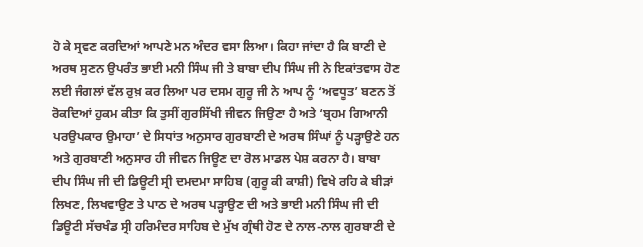ਹੋ ਕੇ ਸ੍ਰਵਣ ਕਰਦਿਆਂ ਆਪਣੇ ਮਨ ਅੰਦਰ ਵਸਾ ਲਿਆ। ਕਿਹਾ ਜਾਂਦਾ ਹੈ ਕਿ ਬਾਣੀ ਦੇ ਅਰਥ ਸੁਣਨ ਉਪਰੰਤ ਭਾਈ ਮਨੀ ਸਿੰਘ ਜੀ ਤੇ ਬਾਬਾ ਦੀਪ ਸਿੰਘ ਜੀ ਨੇ ਇਕਾਂਤਵਾਸ ਹੋਣ ਲਈ ਜੰਗਲਾਂ ਵੱਲ ਰੁਖ਼ ਕਰ ਲਿਆ ਪਰ ਦਸਮ ਗੁਰੂ ਜੀ ਨੇ ਆਪ ਨੂੰ ‘ਅਵਧੂਤ’ ਬਣਨ ਤੋਂ ਰੋਕਦਿਆਂ ਹੁਕਮ ਕੀਤਾ ਕਿ ਤੁਸੀਂ ਗੁਰਸਿੱਖੀ ਜੀਵਨ ਜਿਉਣਾ ਹੈ ਅਤੇ ‘ਬ੍ਰਹਮ ਗਿਆਨੀ ਪਰਉਪਕਾਰ ਉਮਾਹਾ’ ਦੇ ਸਿਧਾਂਤ ਅਨੁਸਾਰ ਗੁਰਬਾਣੀ ਦੇ ਅਰਥ ਸਿੰਘਾਂ ਨੂੰ ਪੜ੍ਹਾਉਣੇ ਹਨ ਅਤੇ ਗੁਰਬਾਣੀ ਅਨੁਸਾਰ ਹੀ ਜੀਵਨ ਜਿਊਣ ਦਾ ਰੋਲ ਮਾਡਲ ਪੇਸ਼ ਕਰਨਾ ਹੈ। ਬਾਬਾ ਦੀਪ ਸਿੰਘ ਜੀ ਦੀ ਡਿਊਟੀ ਸ੍ਰੀ ਦਮਦਮਾ ਸਾਹਿਬ (ਗੁਰੂ ਕੀ ਕਾਸ਼ੀ) ਵਿਖੇ ਰਹਿ ਕੇ ਬੀੜਾਂ ਲਿਖਣ, ਲਿਖਵਾਉਣ ਤੇ ਪਾਠ ਦੇ ਅਰਥ ਪੜ੍ਹਾਉਣ ਦੀ ਅਤੇ ਭਾਈ ਮਨੀ ਸਿੰਘ ਜੀ ਦੀ ਡਿਊਟੀ ਸੱਚਖੰਡ ਸ੍ਰੀ ਹਰਿਮੰਦਰ ਸਾਹਿਬ ਦੇ ਮੁੱਖ ਗ੍ਰੰਥੀ ਹੋਣ ਦੇ ਨਾਲ-ਨਾਲ ਗੁਰਬਾਣੀ ਦੇ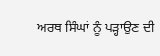ਅਰਥ ਸਿੰਘਾਂ ਨੂੰ ਪੜ੍ਹਾਉਣ ਦੀ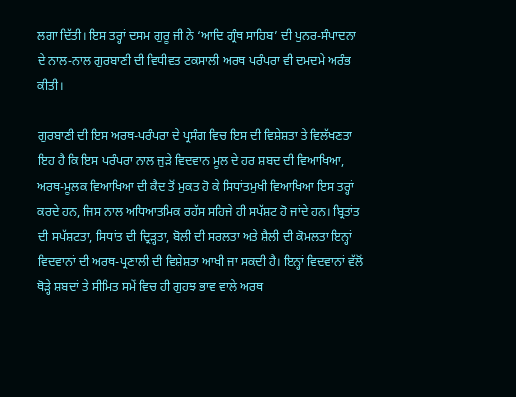ਲਗਾ ਦਿੱਤੀ। ਇਸ ਤਰ੍ਹਾਂ ਦਸਮ ਗੁਰੂ ਜੀ ਨੇ ‘ਆਦਿ ਗ੍ਰੰਥ ਸਾਹਿਬ’ ਦੀ ਪੁਨਰ-ਸੰਪਾਦਨਾ ਦੇ ਨਾਲ-ਨਾਲ ਗੁਰਬਾਣੀ ਦੀ ਵਿਧੀਵਤ ਟਕਸਾਲੀ ਅਰਥ ਪਰੰਪਰਾ ਵੀ ਦਮਦਮੇ ਅਰੰਭ ਕੀਤੀ।

ਗੁਰਬਾਣੀ ਦੀ ਇਸ ਅਰਥ-ਪਰੰਪਰਾ ਦੇ ਪ੍ਰਸੰਗ ਵਿਚ ਇਸ ਦੀ ਵਿਸ਼ੇਸ਼ਤਾ ਤੇ ਵਿਲੱਖਣਤਾ ਇਹ ਹੈ ਕਿ ਇਸ ਪਰੰਪਰਾ ਨਾਲ ਜੁੜੇ ਵਿਦਵਾਨ ਮੂਲ ਦੇ ਹਰ ਸ਼ਬਦ ਦੀ ਵਿਆਖਿਆ, ਅਰਥ-ਮੂਲਕ ਵਿਆਖਿਆ ਦੀ ਕੈਦ ਤੋਂ ਮੁਕਤ ਹੋ ਕੇ ਸਿਧਾਂਤਮੁਖੀ ਵਿਆਖਿਆ ਇਸ ਤਰ੍ਹਾਂ ਕਰਦੇ ਹਨ, ਜਿਸ ਨਾਲ ਅਧਿਆਤਮਿਕ ਰਹੱਸ ਸਹਿਜੇ ਹੀ ਸਪੱਸ਼ਟ ਹੋ ਜਾਂਦੇ ਹਨ। ਬ੍ਰਿਤਾਂਤ ਦੀ ਸਪੱਸ਼ਟਤਾ, ਸਿਧਾਂਤ ਦੀ ਦ੍ਰਿੜ੍ਹਤਾ, ਬੋਲੀ ਦੀ ਸਰਲਤਾ ਅਤੇ ਸ਼ੈਲੀ ਦੀ ਕੋਮਲਤਾ ਇਨ੍ਹਾਂ ਵਿਦਵਾਨਾਂ ਦੀ ਅਰਥ-ਪ੍ਰਣਾਲੀ ਦੀ ਵਿਸ਼ੇਸ਼ਤਾ ਆਖੀ ਜਾ ਸਕਦੀ ਹੈ। ਇਨ੍ਹਾਂ ਵਿਦਵਾਨਾਂ ਵੱਲੋਂ ਥੋੜ੍ਹੇ ਸ਼ਬਦਾਂ ਤੇ ਸੀਮਿਤ ਸਮੇਂ ਵਿਚ ਹੀ ਗੁਹਝ ਭਾਵ ਵਾਲੇ ਅਰਥ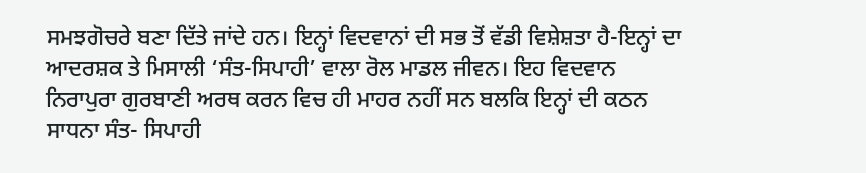ਸਮਝਗੋਚਰੇ ਬਣਾ ਦਿੱਤੇ ਜਾਂਦੇ ਹਨ। ਇਨ੍ਹਾਂ ਵਿਦਵਾਨਾਂ ਦੀ ਸਭ ਤੋਂ ਵੱਡੀ ਵਿਸ਼ੇਸ਼ਤਾ ਹੈ-ਇਨ੍ਹਾਂ ਦਾ ਆਦਰਸ਼ਕ ਤੇ ਮਿਸਾਲੀ ‘ਸੰਤ-ਸਿਪਾਹੀ’ ਵਾਲਾ ਰੋਲ ਮਾਡਲ ਜੀਵਨ। ਇਹ ਵਿਦਵਾਨ ਨਿਰਾਪੁਰਾ ਗੁਰਬਾਣੀ ਅਰਥ ਕਰਨ ਵਿਚ ਹੀ ਮਾਹਰ ਨਹੀਂ ਸਨ ਬਲਕਿ ਇਨ੍ਹਾਂ ਦੀ ਕਠਨ ਸਾਧਨਾ ਸੰਤ- ਸਿਪਾਹੀ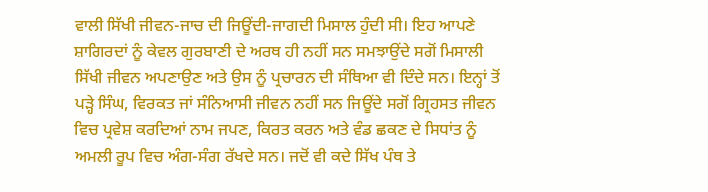ਵਾਲੀ ਸਿੱਖੀ ਜੀਵਨ-ਜਾਚ ਦੀ ਜਿਊਂਦੀ-ਜਾਗਦੀ ਮਿਸਾਲ ਹੁੰਦੀ ਸੀ। ਇਹ ਆਪਣੇ ਸ਼ਾਗਿਰਦਾਂ ਨੂੰ ਕੇਵਲ ਗੁਰਬਾਣੀ ਦੇ ਅਰਥ ਹੀ ਨਹੀਂ ਸਨ ਸਮਝਾਉਂਦੇ ਸਗੋਂ ਮਿਸਾਲੀ ਸਿੱਖੀ ਜੀਵਨ ਅਪਣਾਉਣ ਅਤੇ ਉਸ ਨੂੰ ਪ੍ਰਚਾਰਨ ਦੀ ਸੰਥਿਆ ਵੀ ਦਿੰਦੇ ਸਨ। ਇਨ੍ਹਾਂ ਤੋਂ ਪੜ੍ਹੇ ਸਿੰਘ, ਵਿਰਕਤ ਜਾਂ ਸੰਨਿਆਸੀ ਜੀਵਨ ਨਹੀਂ ਸਨ ਜਿਊਂਦੇ ਸਗੋਂ ਗ੍ਰਿਹਸਤ ਜੀਵਨ ਵਿਚ ਪ੍ਰਵੇਸ਼ ਕਰਦਿਆਂ ਨਾਮ ਜਪਣ, ਕਿਰਤ ਕਰਨ ਅਤੇ ਵੰਡ ਛਕਣ ਦੇ ਸਿਧਾਂਤ ਨੂੰ ਅਮਲੀ ਰੂਪ ਵਿਚ ਅੰਗ-ਸੰਗ ਰੱਖਦੇ ਸਨ। ਜਦੋਂ ਵੀ ਕਦੇ ਸਿੱਖ ਪੰਥ ਤੇ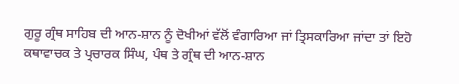ਗੁਰੂ ਗ੍ਰੰਥ ਸਾਹਿਬ ਦੀ ਆਨ-ਸ਼ਾਨ ਨੂੰ ਦੋਖੀਆਂ ਵੱਲੋਂ ਵੰਗਾਰਿਆ ਜਾਂ ਤ੍ਰਿਸਕਾਰਿਆ ਜਾਂਦਾ ਤਾਂ ਇਹੋ ਕਥਾਵਾਚਕ ਤੇ ਪ੍ਰਚਾਰਕ ਸਿੰਘ, ਪੰਥ ਤੇ ਗ੍ਰੰਥ ਦੀ ਆਨ-ਸ਼ਾਨ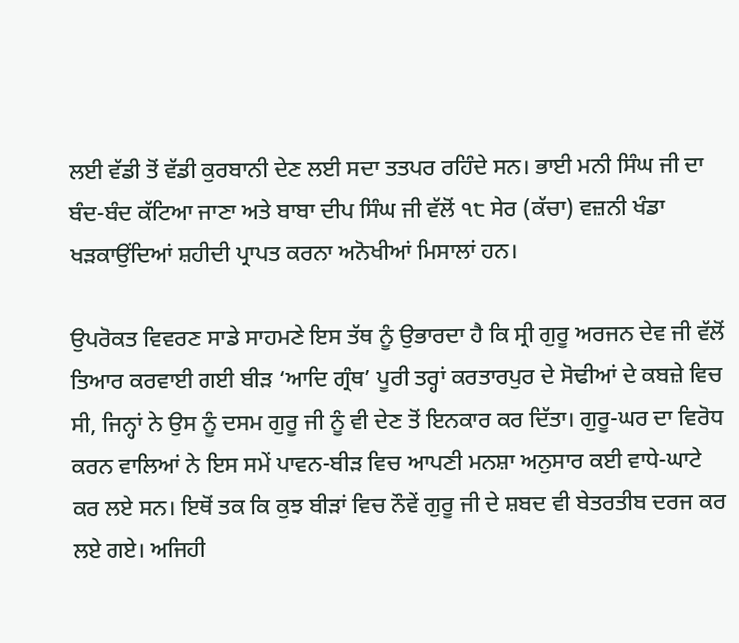ਲਈ ਵੱਡੀ ਤੋਂ ਵੱਡੀ ਕੁਰਬਾਨੀ ਦੇਣ ਲਈ ਸਦਾ ਤਤਪਰ ਰਹਿੰਦੇ ਸਨ। ਭਾਈ ਮਨੀ ਸਿੰਘ ਜੀ ਦਾ ਬੰਦ-ਬੰਦ ਕੱਟਿਆ ਜਾਣਾ ਅਤੇ ਬਾਬਾ ਦੀਪ ਸਿੰਘ ਜੀ ਵੱਲੋਂ ੧੮ ਸੇਰ (ਕੱਚਾ) ਵਜ਼ਨੀ ਖੰਡਾ ਖੜਕਾਉਂਦਿਆਂ ਸ਼ਹੀਦੀ ਪ੍ਰਾਪਤ ਕਰਨਾ ਅਨੋਖੀਆਂ ਮਿਸਾਲਾਂ ਹਨ।

ਉਪਰੋਕਤ ਵਿਵਰਣ ਸਾਡੇ ਸਾਹਮਣੇ ਇਸ ਤੱਥ ਨੂੰ ਉਭਾਰਦਾ ਹੈ ਕਿ ਸ੍ਰੀ ਗੁਰੂ ਅਰਜਨ ਦੇਵ ਜੀ ਵੱਲੋਂ ਤਿਆਰ ਕਰਵਾਈ ਗਈ ਬੀੜ ‘ਆਦਿ ਗ੍ਰੰਥ’ ਪੂਰੀ ਤਰ੍ਹਾਂ ਕਰਤਾਰਪੁਰ ਦੇ ਸੋਢੀਆਂ ਦੇ ਕਬਜ਼ੇ ਵਿਚ ਸੀ, ਜਿਨ੍ਹਾਂ ਨੇ ਉਸ ਨੂੰ ਦਸਮ ਗੁਰੂ ਜੀ ਨੂੰ ਵੀ ਦੇਣ ਤੋਂ ਇਨਕਾਰ ਕਰ ਦਿੱਤਾ। ਗੁਰੂ-ਘਰ ਦਾ ਵਿਰੋਧ ਕਰਨ ਵਾਲਿਆਂ ਨੇ ਇਸ ਸਮੇਂ ਪਾਵਨ-ਬੀੜ ਵਿਚ ਆਪਣੀ ਮਨਸ਼ਾ ਅਨੁਸਾਰ ਕਈ ਵਾਧੇ-ਘਾਟੇ ਕਰ ਲਏ ਸਨ। ਇਥੋਂ ਤਕ ਕਿ ਕੁਝ ਬੀੜਾਂ ਵਿਚ ਨੌਵੇਂ ਗੁਰੂ ਜੀ ਦੇ ਸ਼ਬਦ ਵੀ ਬੇਤਰਤੀਬ ਦਰਜ ਕਰ ਲਏ ਗਏ। ਅਜਿਹੀ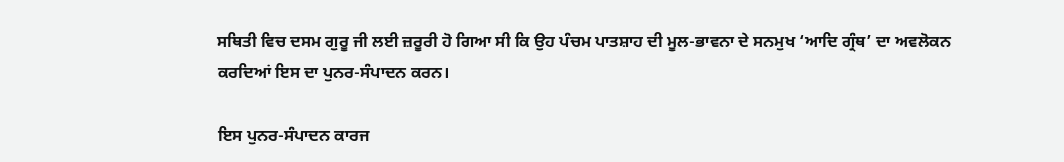ਸਥਿਤੀ ਵਿਚ ਦਸਮ ਗੁਰੂ ਜੀ ਲਈ ਜ਼ਰੂਰੀ ਹੋ ਗਿਆ ਸੀ ਕਿ ਉਹ ਪੰਚਮ ਪਾਤਸ਼ਾਹ ਦੀ ਮੂਲ-ਭਾਵਨਾ ਦੇ ਸਨਮੁਖ ‘ਆਦਿ ਗ੍ਰੰਥ’ ਦਾ ਅਵਲੋਕਨ ਕਰਦਿਆਂ ਇਸ ਦਾ ਪੁਨਰ-ਸੰਪਾਦਨ ਕਰਨ।

ਇਸ ਪੁਨਰ-ਸੰਪਾਦਨ ਕਾਰਜ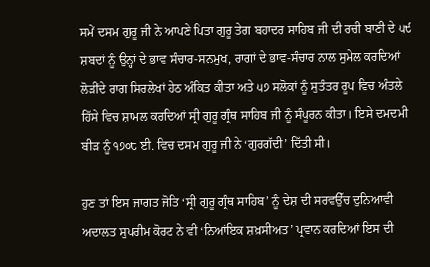ਸਮੇਂ ਦਸਮ ਗੁਰੂ ਜੀ ਨੇ ਆਪਣੇ ਪਿਤਾ ਗੁਰੂ ਤੇਗ ਬਹਾਦਰ ਸਾਹਿਬ ਜੀ ਦੀ ਰਚੀ ਬਾਣੀ ਦੇ ੫੯ ਸ਼ਬਦਾਂ ਨੂੰ ਉਨ੍ਹਾਂ ਦੇ ਭਾਵ ਸੰਚਾਰ-ਸਨਮੁਖ, ਰਾਗਾਂ ਦੇ ਭਾਵ-ਸੰਚਾਰ ਨਾਲ ਸੁਮੇਲ ਕਰਦਿਆਂ ਲੋੜੀਂਦੇ ਰਾਗ ਸਿਰਲੇਖਾਂ ਹੇਠ ਅੰਕਿਤ ਕੀਤਾ ਅਤੇ ੫੭ ਸਲੋਕਾਂ ਨੂੰ ਸੁਤੰਤਰ ਰੂਪ ਵਿਚ ਅੰਤਲੇ ਹਿੱਸੇ ਵਿਚ ਸ਼ਾਮਲ ਕਰਦਿਆਂ ਸ੍ਰੀ ਗੁਰੂ ਗ੍ਰੰਥ ਸਾਹਿਬ ਜੀ ਨੂੰ ਸੰਪੂਰਨ ਕੀਤਾ। ਇਸੇ ਦਮਦਮੀ ਬੀੜ ਨੂੰ ੧੭੦੮ ਈ. ਵਿਚ ਦਸਮ ਗੁਰੂ ਜੀ ਨੇ ‘ਗੁਰਗੱਦੀ’ ਦਿੱਤੀ ਸੀ।

ਹੁਣ ਤਾਂ ਇਸ ਜਾਗਤ ਜੋਤਿ ‘ਸ੍ਰੀ ਗੁਰੂ ਗ੍ਰੰਥ ਸਾਹਿਬ’ ਨੂੰ ਦੇਸ਼ ਦੀ ਸਰਵਉੱਚ ਦੁਨਿਆਵੀ ਅਦਾਲਤ ਸੁਪਰੀਮ ਕੋਰਟ ਨੇ ਵੀ ‘ਨਿਆਂਇਕ ਸ਼ਖ਼ਸੀਅਤ’ ਪ੍ਰਵਾਨ ਕਰਦਿਆਂ ਇਸ ਦੀ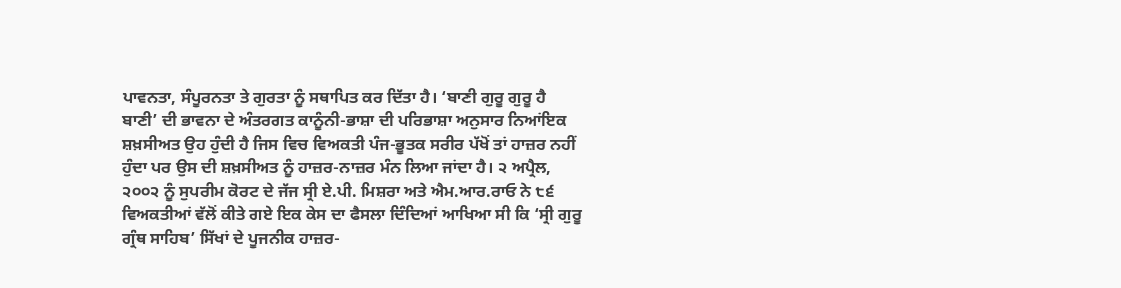ਪਾਵਨਤਾ, ਸੰਪੂਰਨਤਾ ਤੇ ਗੁਰਤਾ ਨੂੰ ਸਥਾਪਿਤ ਕਰ ਦਿੱਤਾ ਹੈ। ‘ਬਾਣੀ ਗੁਰੂ ਗੁਰੂ ਹੈ ਬਾਣੀ’ ਦੀ ਭਾਵਨਾ ਦੇ ਅੰਤਰਗਤ ਕਾਨੂੰਨੀ-ਭਾਸ਼ਾ ਦੀ ਪਰਿਭਾਸ਼ਾ ਅਨੁਸਾਰ ਨਿਆਂਇਕ ਸ਼ਖ਼ਸੀਅਤ ਉਹ ਹੁੰਦੀ ਹੈ ਜਿਸ ਵਿਚ ਵਿਅਕਤੀ ਪੰਜ-ਭੂਤਕ ਸਰੀਰ ਪੱਖੋਂ ਤਾਂ ਹਾਜ਼ਰ ਨਹੀਂ ਹੁੰਦਾ ਪਰ ਉਸ ਦੀ ਸ਼ਖ਼ਸੀਅਤ ਨੂੰ ਹਾਜ਼ਰ-ਨਾਜ਼ਰ ਮੰਨ ਲਿਆ ਜਾਂਦਾ ਹੈ। ੨ ਅਪ੍ਰੈਲ, ੨੦੦੨ ਨੂੰ ਸੁਪਰੀਮ ਕੋਰਟ ਦੇ ਜੱਜ ਸ੍ਰੀ ਏ.ਪੀ. ਮਿਸ਼ਰਾ ਅਤੇ ਐਮ.ਆਰ.ਰਾਓ ਨੇ ੮੬ ਵਿਅਕਤੀਆਂ ਵੱਲੋਂ ਕੀਤੇ ਗਏ ਇਕ ਕੇਸ ਦਾ ਫੈਸਲਾ ਦਿੰਦਿਆਂ ਆਖਿਆ ਸੀ ਕਿ ‘ਸ੍ਰੀ ਗੁਰੂ ਗ੍ਰੰਥ ਸਾਹਿਬ’ ਸਿੱਖਾਂ ਦੇ ਪੂਜਨੀਕ ਹਾਜ਼ਰ-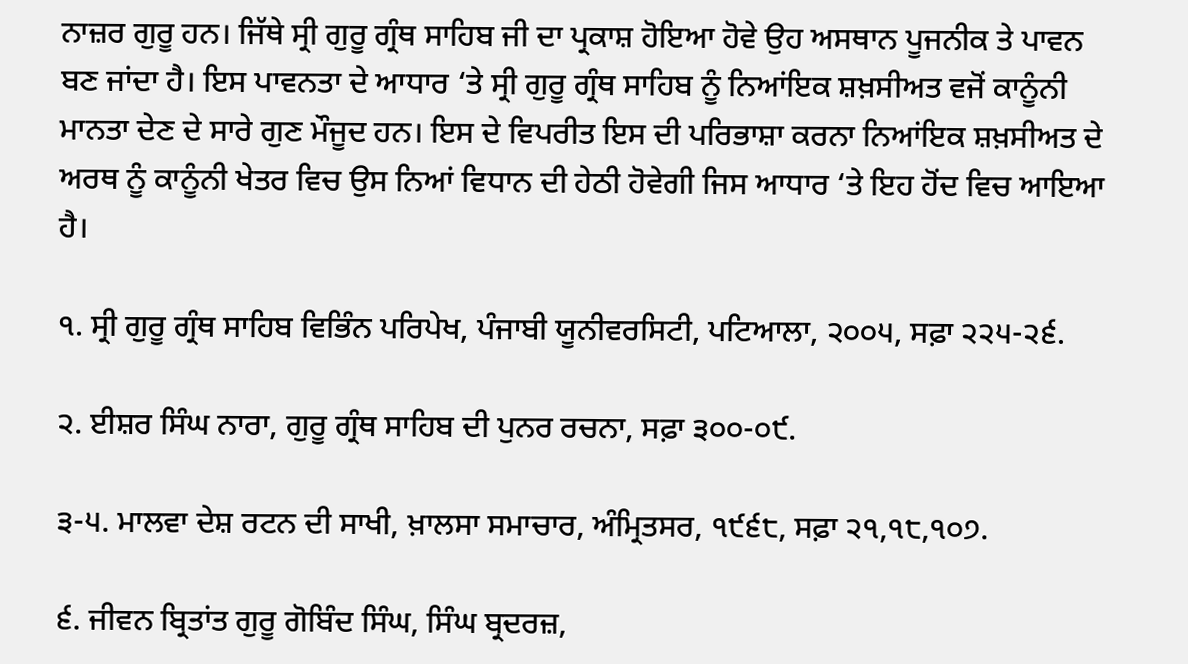ਨਾਜ਼ਰ ਗੁਰੂ ਹਨ। ਜਿੱਥੇ ਸ੍ਰੀ ਗੁਰੂ ਗ੍ਰੰਥ ਸਾਹਿਬ ਜੀ ਦਾ ਪ੍ਰਕਾਸ਼ ਹੋਇਆ ਹੋਵੇ ਉਹ ਅਸਥਾਨ ਪੂਜਨੀਕ ਤੇ ਪਾਵਨ ਬਣ ਜਾਂਦਾ ਹੈ। ਇਸ ਪਾਵਨਤਾ ਦੇ ਆਧਾਰ ‘ਤੇ ਸ੍ਰੀ ਗੁਰੂ ਗ੍ਰੰਥ ਸਾਹਿਬ ਨੂੰ ਨਿਆਂਇਕ ਸ਼ਖ਼ਸੀਅਤ ਵਜੋਂ ਕਾਨੂੰਨੀ ਮਾਨਤਾ ਦੇਣ ਦੇ ਸਾਰੇ ਗੁਣ ਮੌਜੂਦ ਹਨ। ਇਸ ਦੇ ਵਿਪਰੀਤ ਇਸ ਦੀ ਪਰਿਭਾਸ਼ਾ ਕਰਨਾ ਨਿਆਂਇਕ ਸ਼ਖ਼ਸੀਅਤ ਦੇ ਅਰਥ ਨੂੰ ਕਾਨੂੰਨੀ ਖੇਤਰ ਵਿਚ ਉਸ ਨਿਆਂ ਵਿਧਾਨ ਦੀ ਹੇਠੀ ਹੋਵੇਗੀ ਜਿਸ ਆਧਾਰ ‘ਤੇ ਇਹ ਹੋਂਦ ਵਿਚ ਆਇਆ ਹੈ।

੧. ਸ੍ਰੀ ਗੁਰੂ ਗ੍ਰੰਥ ਸਾਹਿਬ ਵਿਭਿੰਨ ਪਰਿਪੇਖ, ਪੰਜਾਬੀ ਯੂਨੀਵਰਸਿਟੀ, ਪਟਿਆਲਾ, ੨੦੦੫, ਸਫ਼ਾ ੨੨੫-੨੬.

੨. ਈਸ਼ਰ ਸਿੰਘ ਨਾਰਾ, ਗੁਰੂ ਗ੍ਰੰਥ ਸਾਹਿਬ ਦੀ ਪੁਨਰ ਰਚਨਾ, ਸਫ਼ਾ ੩੦੦-੦੯.

੩-੫. ਮਾਲਵਾ ਦੇਸ਼ ਰਟਨ ਦੀ ਸਾਖੀ, ਖ਼ਾਲਸਾ ਸਮਾਚਾਰ, ਅੰਮ੍ਰਿਤਸਰ, ੧੯੬੮, ਸਫ਼ਾ ੨੧,੧੮,੧੦੭.

੬. ਜੀਵਨ ਬ੍ਰਿਤਾਂਤ ਗੁਰੂ ਗੋਬਿੰਦ ਸਿੰਘ, ਸਿੰਘ ਬ੍ਰਦਰਜ਼,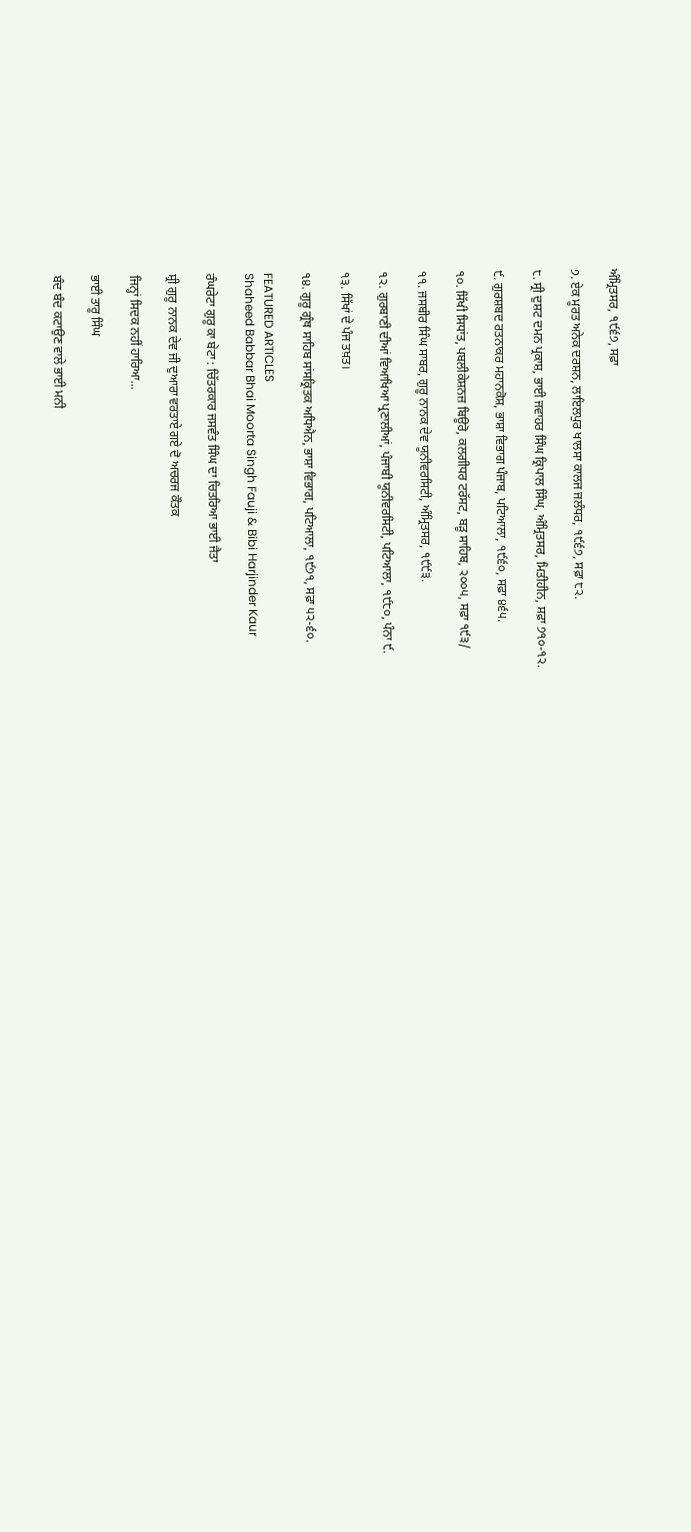ਅੰਮ੍ਰਿਤਸਰ, ੧੯੬੭, ਸਫ਼ਾ

੭. ਏਕ ਮੂਰਤ ਅਨੇਕ ਦਰਸ਼ਨ, ਲਾਇਲਪੁਰ ਖਾਲਸਾ ਕਾਲਜ ਜਲੰਧਰ, ੧੯੬੭, ਸਫ਼ਾ ੮੨.

੮. ਸ੍ਰੀ ਦੁਸ਼ਟ ਦਮਨ ਪ੍ਰਕਾਸ਼, ਭਾਈ ਜਵਾਹਰ ਸਿੰਘ ਕ੍ਰਿਪਾਲ ਸਿੰਘ, ਅੰਮ੍ਰਿਤਸਰ, ਮਿਤੀਹੀਨ, ਸਫ਼ਾ ੭੧੦-੧੨.

੯. ਗੁਰਸ਼ਬਦ ਰਤਨਾਕਰ ਮਹਾਨਕੋਸ਼, ਭਾਸ਼ਾ ਵਿਭਾਗ ਪੰਜਾਬ, ਪਟਿਆਲਾ, ੧੯੬੦, ਸਫ਼ਾ ੪੬੫.

੧੦. ਸਿੱਖੀ ਸਿਧਾਂਤ, ਪਬਲੀਕੇਸ਼ਨਜ਼ ਬਿਊਰੋ, ਕਲਗੀਧਰ ਟਰੱਸਟ, ਬੜੂ ਸਾਹਿਬ, ੨੦੦੫, ਸਫ਼ਾ ੧੯੩/

੧੧. ਜਸਬੀਰ ਸਿੰਘ ਸਾਬਰ, ਗੁਰੂ ਨਾਨਕ ਦੇਵ ਯੂਨੀਵਰਸਿਟੀ, ਅੰਮ੍ਰਿਤਸਰ, ੧੯੯੩.

੧੨. ਗੁਰਬਾਣੀ ਦੀਆਂ ਵਿਆਖਿਆ ਪ੍ਰਣਾਲੀਆਂ, ਪੰਜਾਬੀ ਯੂਨੀਵਰਸਿਟੀ, ਪਟਿਆਲਾ, ੧੯੮੦, ਪੰਨਾ ੯.

੧੩. ਸਿੱਖਾਂ ਦੇ ਪੰਜ ਤਖ਼ਤ।

੧੪. ਗੁਰੂ ਗ੍ਰੰਥ ਸਾਹਿਬ ਸਾਂਸਕ੍ਰਿਤਕ ਅਧਿਐਨ, ਭਾਸ਼ਾ ਵਿਭਾਗ, ਪਟਿਆਲਾ, ੧੯੭੧, ਸਫ਼ਾ ੫੨-੬੦.

FEATURED ARTICLES
Shaheed Babbar Bhai Moorta Singh Fauji & Bibi Harjinder Kaur

ਰੰਘਰੇਟਾ ਗੁਰੂ ਕਾ ਬੇਟਾ : ਚਿੱਤਰਕਾਰ ਜਸਵੰਤ ਸਿੰਘ ਦਾ ਚਿਤਰਿਆ ਭਾਈ ਜੈਤਾ

ਸ਼੍ਰੀ ਗੁਰੂ ਨਾਨਕ ਦੇਵ ਜੀ ਦੁਆਰਾ ਵਰਤਾਏ ਗਏ ਦੋ ਅਚਰਜ ਕੌਤਕ

ਜਿਨ੍ਹਾਂ ਸਿਦਕ ਨਹੀਂ ਹਾਰਿਆ...

ਭਾਈ ਤਾਰੂ ਸਿੰਘ

ਬੰਦ ਬੰਦ ਕਟਾਉਣ ਵਾਲੇ ਭਾਈ ਮਨੀ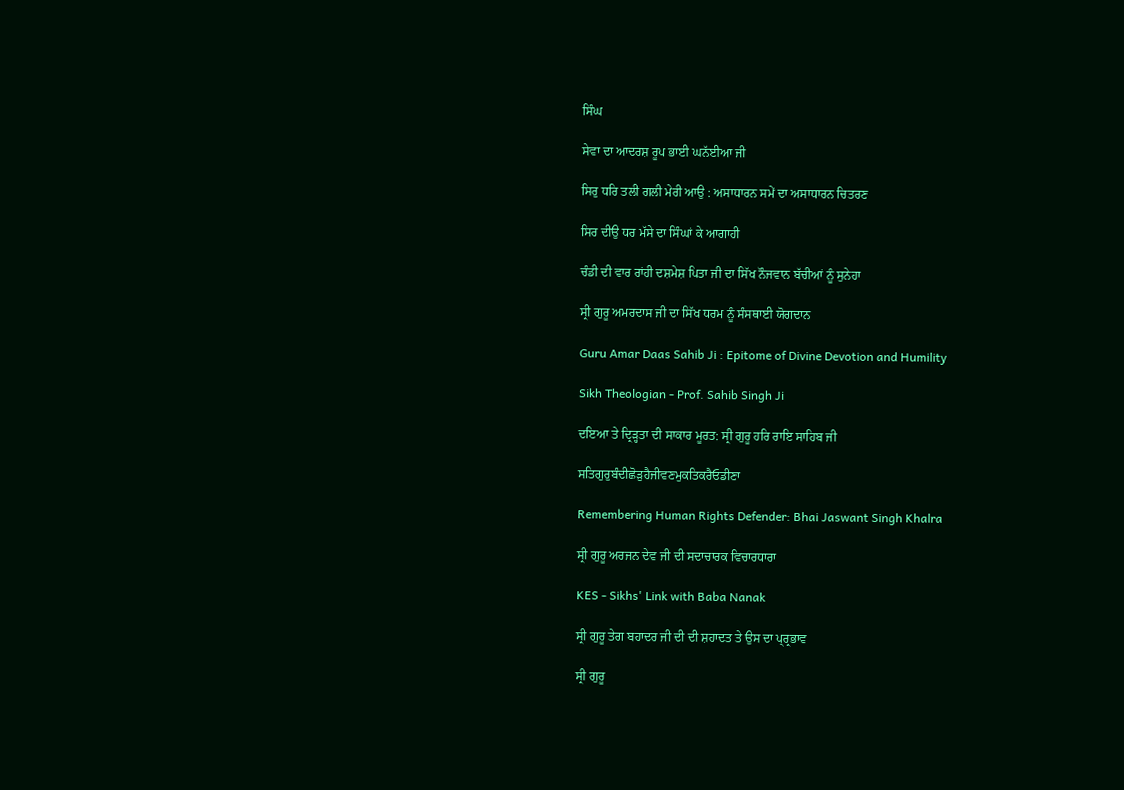ਸਿੰਘ

ਸੇਵਾ ਦਾ ਆਦਰਸ਼ ਰੂਪ ਭਾਈ ਘਨੱਈਆ ਜੀ

ਸਿਰੁ ਧਰਿ ਤਲੀ ਗਲੀ ਮੇਰੀ ਆਉ : ਅਸਾਧਾਰਨ ਸਮੇਂ ਦਾ ਅਸਾਧਾਰਨ ਚਿਤਰਣ

ਸਿਰ ਦੀਉ ਧਰ ਮੱਸੇ ਦਾ ਸਿੰਘਾਂ ਕੇ ਆਗਾਹੀ

ਚੰਡੀ ਦੀ ਵਾਰ ਰਾਂਹੀ ਦਸ਼ਮੇਸ਼ ਪਿਤਾ ਜੀ ਦਾ ਸਿੱਖ ਨੌਜਵਾਨ ਬੱਚੀਆਂ ਨੂੰ ਸੁਨੇਹਾ

ਸ੍ਰੀ ਗੁਰੂ ਅਮਰਦਾਸ ਜੀ ਦਾ ਸਿੱਖ ਧਰਮ ਨੂੰ ਸੰਸਥਾਈ ਯੋਗਦਾਨ

Guru Amar Daas Sahib Ji : Epitome of Divine Devotion and Humility

Sikh Theologian - Prof. Sahib Singh Ji

ਦਇਆ ਤੇ ਦ੍ਰਿੜ੍ਹਤਾ ਦੀ ਸਾਕਾਰ ਮੂਰਤ: ਸ੍ਰੀ ਗੁਰੂ ਹਰਿ ਰਾਇ ਸਾਹਿਬ ਜੀ

ਸਤਿਗੁਰੁਬੰਦੀਛੋੜੁਹੈਜੀਵਣਮੁਕਤਿਕਰੈਓਡੀਣਾ

Remembering Human Rights Defender: Bhai Jaswant Singh Khalra

ਸ੍ਰੀ ਗੁਰੂ ਅਰਜਨ ਦੇਵ ਜੀ ਦੀ ਸਦਾਚਾਰਕ ਵਿਚਾਰਧਾਰਾ

KES - Sikhs' Link with Baba Nanak

ਸ੍ਰੀ ਗੁਰੂ ਤੇਗ ਬਹਾਦਰ ਜੀ ਦੀ ਦੀ ਸ਼ਹਾਦਤ ਤੇ ਉਸ ਦਾ ਪ੍ਰ੍ਰਭਾਵ

ਸ੍ਰੀ ਗੁਰੂ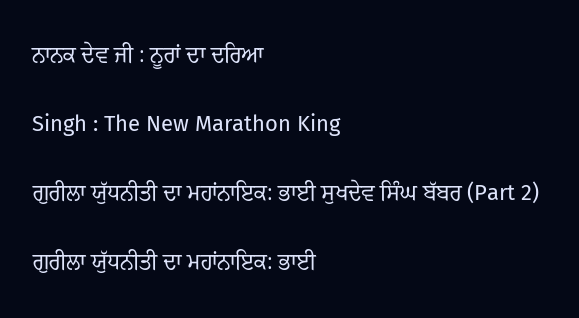ਨਾਨਕ ਦੇਵ ਜੀ : ਨੂਰਾਂ ਦਾ ਦਰਿਆ

Singh : The New Marathon King

ਗੁਰੀਲਾ ਯੁੱਧਨੀਤੀ ਦਾ ਮਹਾਂਨਾਇਕ: ਭਾਈ ਸੁਖਦੇਵ ਸਿੰਘ ਬੱਬਰ (Part 2)

ਗੁਰੀਲਾ ਯੁੱਧਨੀਤੀ ਦਾ ਮਹਾਂਨਾਇਕ: ਭਾਈ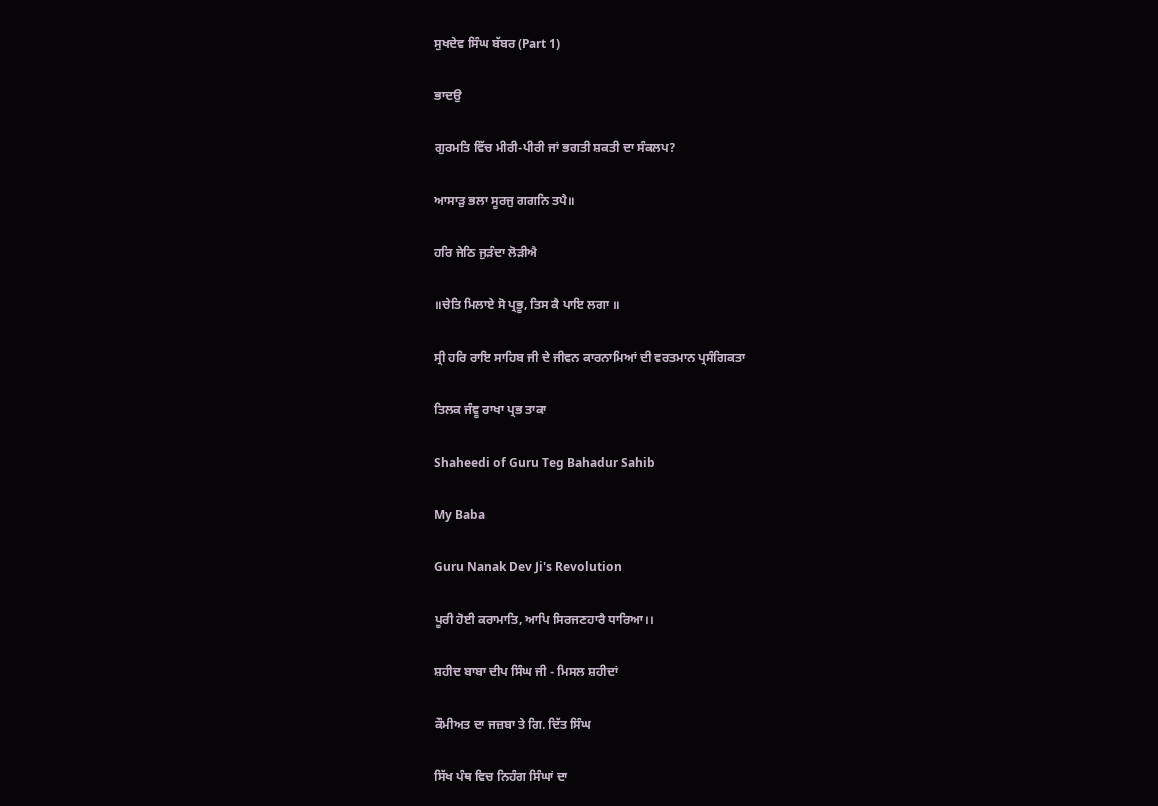ਸੁਖਦੇਵ ਸਿੰਘ ਬੱਬਰ (Part 1)

ਭਾਦਉ

ਗੁਰਮਤਿ ਵਿੱਚ ਮੀਰੀ-ਪੀਰੀ ਜਾਂ ਭਗਤੀ ਸ਼ਕਤੀ ਦਾ ਸੰਕਲਪ?

ਆਸਾੜੁ ਭਲਾ ਸੂਰਜੁ ਗਗਨਿ ਤਪੈ॥

ਹਰਿ ਜੇਠਿ ਜੁੜੰਦਾ ਲੋੜੀਐ

॥ਚੇਤਿ ਮਿਲਾਏ ਸੋ ਪ੍ਰਭੂ, ਤਿਸ ਕੈ ਪਾਇ ਲਗਾ ॥

ਸ੍ਰੀ ਹਰਿ ਰਾਇ ਸਾਹਿਬ ਜੀ ਦੇ ਜੀਵਨ ਕਾਰਨਾਮਿਆਂ ਦੀ ਵਰਤਮਾਨ ਪ੍ਰਸੰਗਿਕਤਾ

ਤਿਲਕ ਜੰਞੂ ਰਾਖਾ ਪ੍ਰਭ ਤਾਕਾ

Shaheedi of Guru Teg Bahadur Sahib

My Baba

Guru Nanak Dev Ji's Revolution

ਪੂਰੀ ਹੋਈ ਕਰਾਮਾਤਿ, ਆਪਿ ਸਿਰਜਣਹਾਰੈ ਧਾਰਿਆ।।

ਸ਼ਹੀਦ ਬਾਬਾ ਦੀਪ ਸਿੰਘ ਜੀ - ਮਿਸਲ ਸ਼ਹੀਦਾਂ

ਕੌਮੀਅਤ ਦਾ ਜਜ਼ਬਾ ਤੇ ਗਿ. ਦਿੱਤ ਸਿੰਘ

ਸਿੱਖ ਪੰਥ ਵਿਚ ਨਿਹੰਗ ਸਿੰਘਾਂ ਦਾ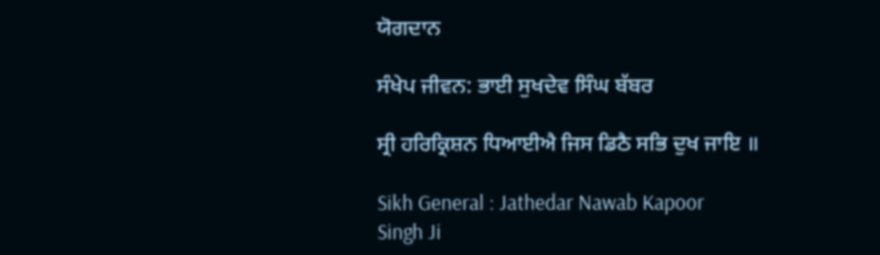ਯੋਗਦਾਨ

ਸੰਖੇਪ ਜੀਵਨ: ਭਾਈ ਸੁਖਦੇਵ ਸਿੰਘ ਬੱਬਰ

ਸ੍ਰੀ ਹਰਿਕ੍ਰਿਸ਼ਨ ਧਿਆਈਐ ਜਿਸ ਡਿਠੈ ਸਭਿ ਦੁਖ ਜਾਇ ॥

Sikh General : Jathedar Nawab Kapoor Singh Ji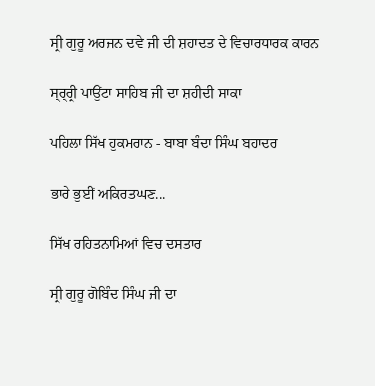ਸ੍ਰੀ ਗੁਰੂ ਅਰਜਨ ਦਵੇ ਜੀ ਦੀ ਸ਼ਹਾਦਤ ਦੇ ਵਿਚਾਰਧਾਰਕ ਕਾਰਨ

ਸ੍ਰ੍ਰ੍ਰੀ ਪਾਉਂਟਾ ਸਾਹਿਬ ਜੀ ਦਾ ਸ਼ਹੀਦੀ ਸਾਕਾ

ਪਹਿਲਾ ਸਿੱਖ ਹੁਕਮਰਾਨ - ਬਾਬਾ ਬੰਦਾ ਸਿੰਘ ਬਹਾਦਰ

ਭਾਰੇ ਭੁਈਂ ਅਕਿਰਤਘਣ...

ਸਿੱਖ ਰਹਿਤਨਾਮਿਆਂ ਵਿਚ ਦਸਤਾਰ

ਸ੍ਰੀ ਗੁਰੂ ਗੋਬਿੰਦ ਸਿੰਘ ਜੀ ਦਾ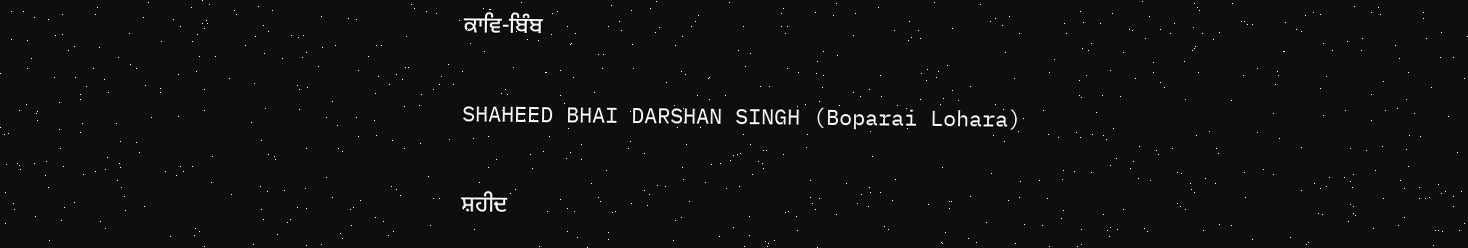ਕਾਵਿ-ਬਿੰਬ

SHAHEED BHAI DARSHAN SINGH (Boparai Lohara)

ਸ਼ਹੀਦ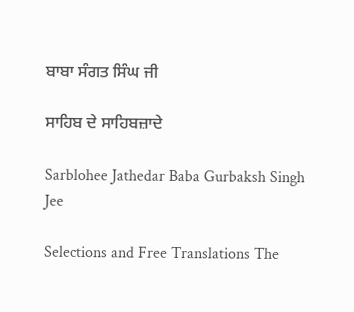ਬਾਬਾ ਸੰਗਤ ਸਿੰਘ ਜੀ

ਸਾਹਿਬ ਦੇ ਸਾਹਿਬਜ਼ਾਦੇ

Sarblohee Jathedar Baba Gurbaksh Singh Jee

Selections and Free Translations The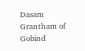Dasam Grantham of Gobind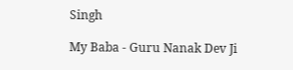Singh

My Baba - Guru Nanak Dev Ji